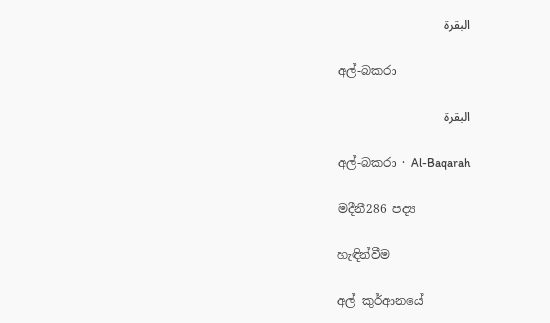البقرة

අල්-බකරා

البقرة

අල්-බකරා · Al-Baqarah

මදීනී286 පද්‍ය

හැඳින්වීම

අල් කුර්ආනයේ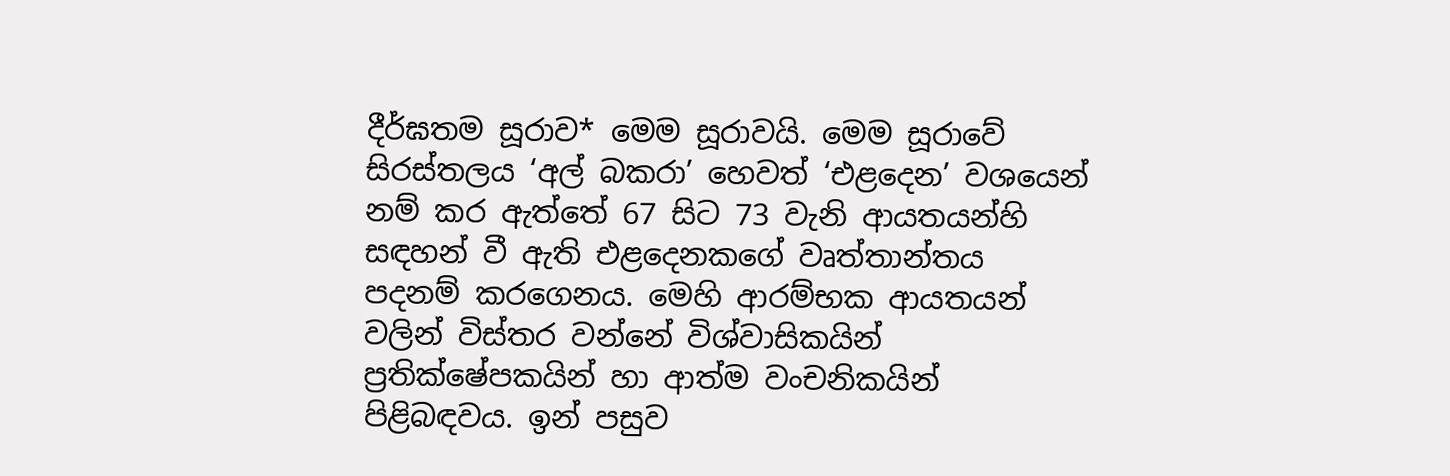දීර්ඝතම සූරාව* මෙම සූරාවයි. මෙම සූරාවේ සිරස්තලය ‘අල් බකරා’ හෙවත් ‘එළදෙන’ වශයෙන් නම් කර ඇත්තේ 67 සිට 73 වැනි ආයතයන්හි සඳහන් වී ඇති එළදෙනකගේ වෘත්තාන්තය පදනම් කරගෙනය. මෙහි ආරම්භක ආයතයන් වලින් විස්තර වන්නේ විශ්වාසිකයින් ප්‍රතික්ෂේපකයින් හා ආත්ම වංචනිකයින් පිළිබඳවය. ඉන් පසුව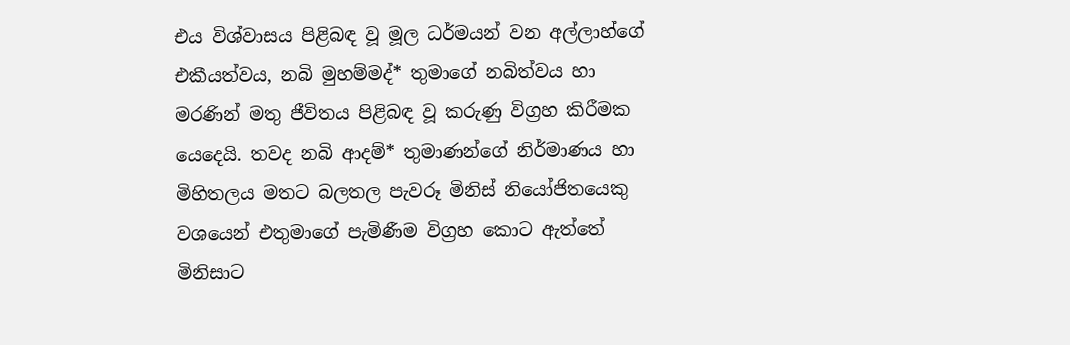එය විශ්වාසය පිළිබඳ වූ මූල ධර්මයන් වන අල්ලාහ්ගේ එකීයත්වය, නබි මුහම්මද්* තුමාගේ නබිත්වය හා මරණින් මතු ජීවිතය පිළිබඳ වූ කරුණු විග්‍රහ කිරීමක යෙදෙයි. තවද නබි ආදම්* තුමාණන්ගේ නිර්මාණය හා මිහිතලය මතට බලතල පැවරූ මිනිස් නියෝජිතයෙකු වශයෙන් එතුමාගේ පැමිණීම විග්‍රහ කොට ඇත්තේ මිනිසාට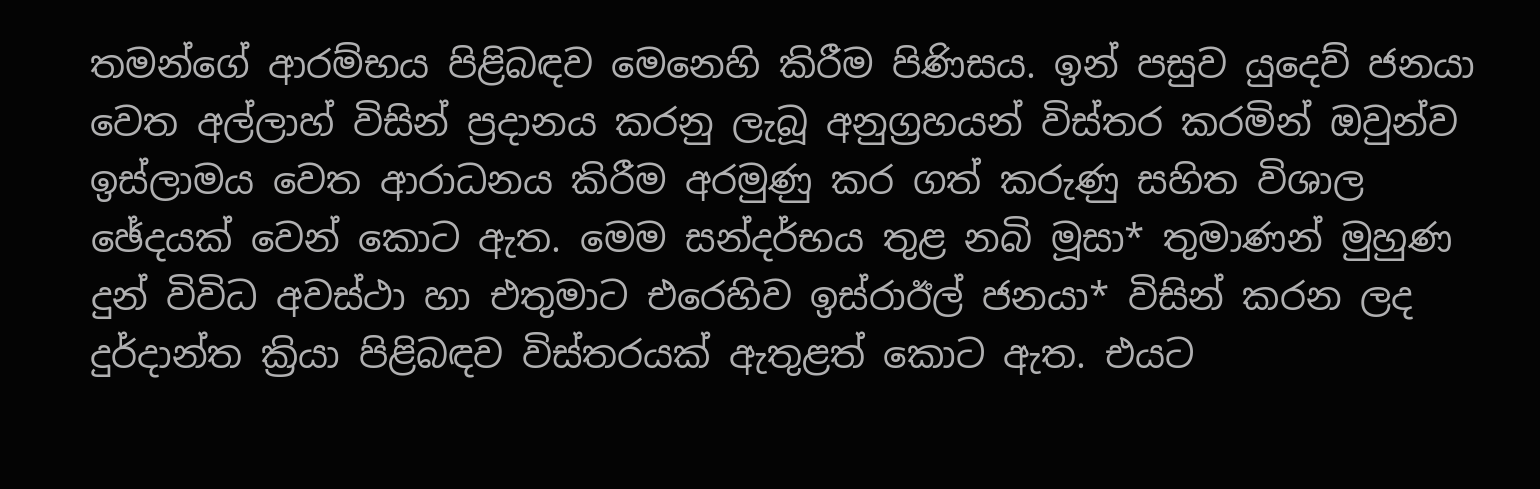තමන්ගේ ආරම්භය පිළිබඳව මෙනෙහි කිරීම පිණිසය. ඉන් පසුව යුදෙව් ජනයා වෙත අල්ලාහ් විසින් ප්‍රදානය කරනු ලැබූ අනුග්‍රහයන් විස්තර කරමින් ඔවුන්ව ඉස්ලාමය වෙත ආරාධනය කිරීම අරමුණු කර ගත් කරුණු සහිත විශාල ඡේදයක් වෙන් කොට ඇත. මෙම සන්දර්භය තුළ නබි මූසා* තුමාණන් මුහුණ දුන් විවිධ අවස්ථා හා එතුමාට එරෙහිව ඉස්රාඊල් ජනයා* විසින් කරන ලද දුර්දාන්ත ක්‍රියා පිළිබඳව විස්තරයක් ඇතුළත් කොට ඇත. එයට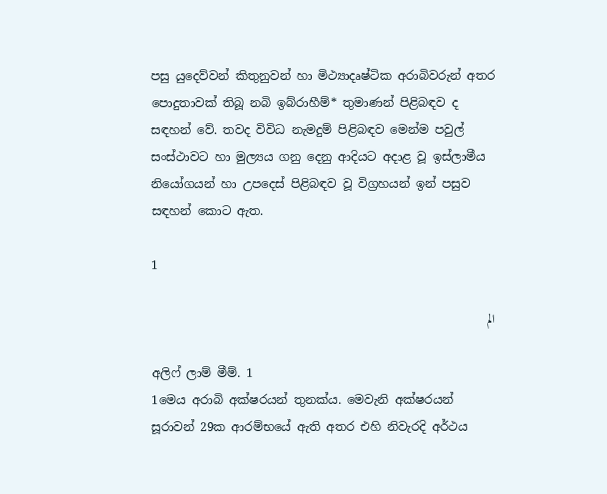පසු යුදෙව්වන් කිතුනුවන් හා මිථ්‍යාදෘෂ්ටික අරාබිවරුන් අතර පොදුතාවක් තිබූ නබි ඉබ්රාහීම්* තුමාණන් පිළිබඳව ද සඳහන් වේ. තවද විවිධ නැමදුම් පිළිබඳව මෙන්ම පවුල් සංස්ථාවට හා මුල්‍යය ගනු දෙනු ආදියට අදාළ වූ ඉස්ලාමීය නියෝගයන් හා උපදෙස් පිළිබඳව වූ විග්‍රහයන් ඉන් පසුව සඳහන් කොට ඇත.

1

الم

අලිෆ් ලාම් මීම්. 1
1මෙය අරාබි අක්ෂරයන් තුනක්ය. මෙවැනි අක්ෂරයන් සූරාවන් 29ක ආරම්භයේ ඇති අතර එහි නිවැරදි අර්ථය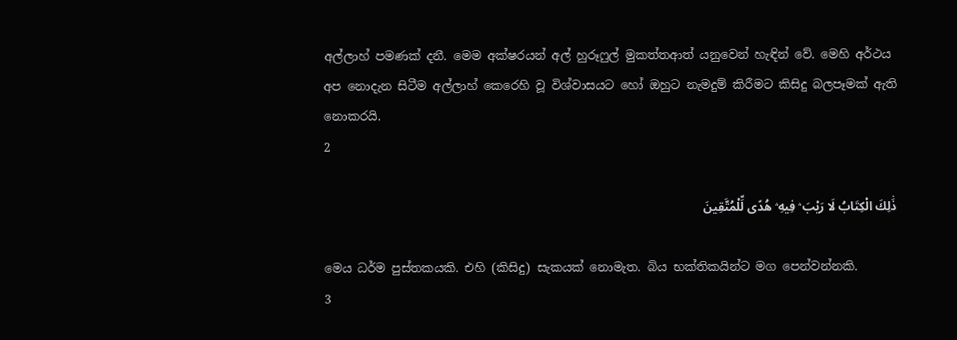අල්ලාහ් පමණක් දනී. මෙම අක්ෂරයන් අල් හුරූෆුල් මුකත්තආත් යනුවෙන් හැඳින් වේ. මෙහි අර්ථය අප නොදැන සිටීම අල්ලාහ් කෙරෙහි වූ විශ්වාසයට හෝ ඔහුට නැමදුම් කිරීමට කිසිදු බලපෑමක් ඇති නොකරයි.
2

ذَٰلِكَ الْكِتَابُ لَا رَيْبَ ۛ فِيهِ ۛ هُدًى لِّلْمُتَّقِينَ

මෙය ධර්ම පුස්තකයකි. එහි (කිසිදු) සැකයක් නොමැත. බිය භක්තිකයින්ට මග පෙන්වන්නකි.
3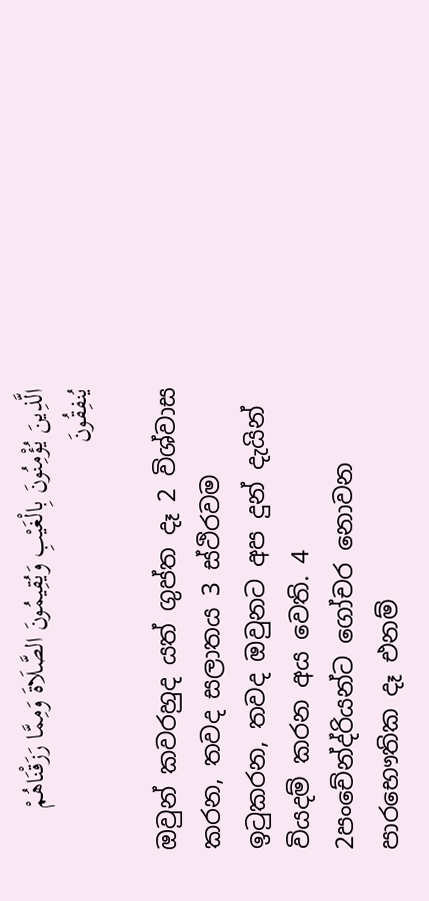الَّذِينَ يُؤْمِنُونَ بِالْغَيْبِ وَيُقِيمُونَ الصَّلَاةَ وَمِمَّا رَزَقْنَاهُمْ يُنفِقُونَ

ඔවුන් කවරහුද යත් ගුප්ත දෑ 2 විශ්වාස කරන, තවද සලාතය 3 ස්ථිරවම ඉටුකරන, තවද ඔවුනට අප දුන් දැයින් වියදම් කරන අය වෙති. 4
2පංචේන්ද්රියන්ට ගෝචර නොවන පාරභෞතික දෑ එනම්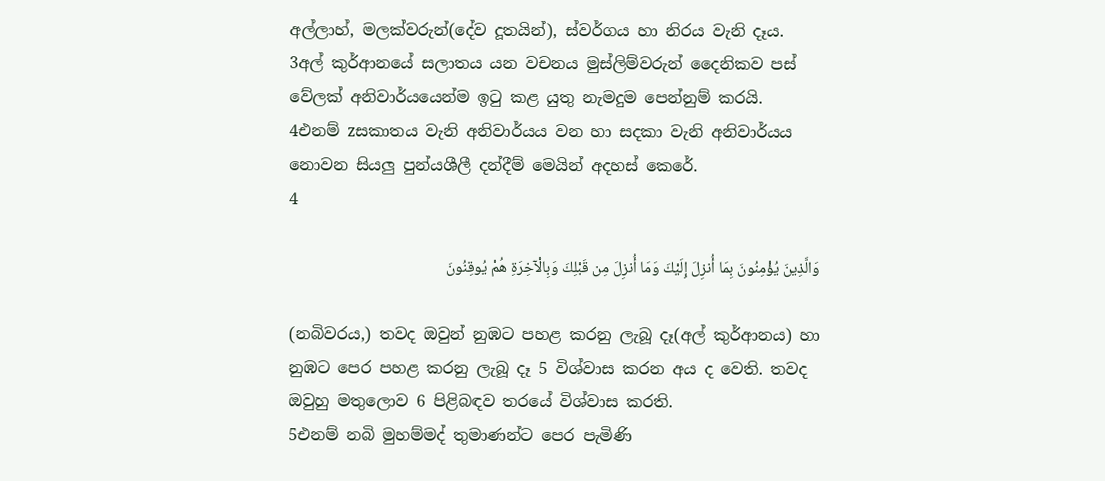අල්ලාහ්, මලක්වරුන්(දේව දූතයින්), ස්වර්ගය හා නිරය වැනි දෑය.
3අල් කුර්ආනයේ සලාතය යන වචනය මුස්ලිම්වරුන් දෛනිකව පස් වේලක් අනිවාර්යයෙන්ම ඉටු කළ යුතු නැමදුම පෙන්නුම් කරයි.
4එනම් zසකාතය වැනි අනිවාර්යය වන හා සදකා වැනි අනිවාර්යය නොවන සියලු පුන්යශීලී දන්දීම් මෙයින් අදහස් කෙරේ.
4

وَالَّذِينَ يُؤْمِنُونَ بِمَا أُنزِلَ إِلَيْكَ وَمَا أُنزِلَ مِن قَبْلِكَ وَبِالْآخِرَةِ هُمْ يُوقِنُونَ

(නබිවරය,) තවද ඔවුන් නුඹට පහළ කරනු ලැබූ දෑ(අල් කුර්ආනය) හා නුඹට පෙර පහළ කරනු ලැබූ දෑ 5 විශ්වාස කරන අය ද වෙති. තවද ඔවුහු මතුලොව 6 පිළිබඳව තරයේ විශ්වාස කරති.
5එනම් නබි මුහම්මද් තුමාණන්ට පෙර පැමිණි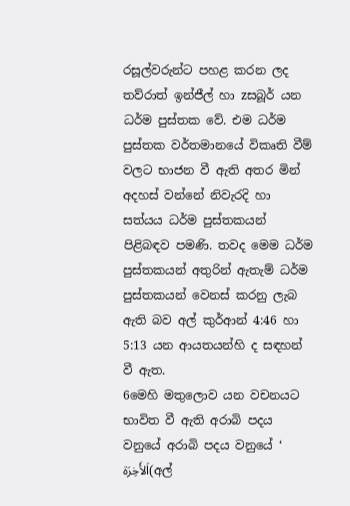රසූල්වරුන්ට පහළ කරන ලද තව්රාත් ඉන්ජීල් හා zසබූර් යන ධර්ම පුස්තක වේ. එම ධර්ම පුස්තක වර්තමානයේ විකෘති වීම් වලට භාජන වී ඇති අතර මින් අදහස් වන්නේ නිවැරදි හා සත්යය ධර්ම පුස්තකයන් පිළිබඳව පමණි. තවද මෙම ධර්ම පුස්තකයන් අතුරින් ඇතැම් ධර්ම පුස්තකයන් වෙනස් කරනු ලැබ ඇති බව අල් කුර්ආන් 4:46 හා 5:13 යන ආයතයන්හි ද සඳහන් වී ඇත.
6මෙහි මතුලොව යන වචනයට භාවිත වී ඇති අරාබි පදය වනුයේ අරාබි පදය වනුයේ ‘ اَلأَخِرَة(අල්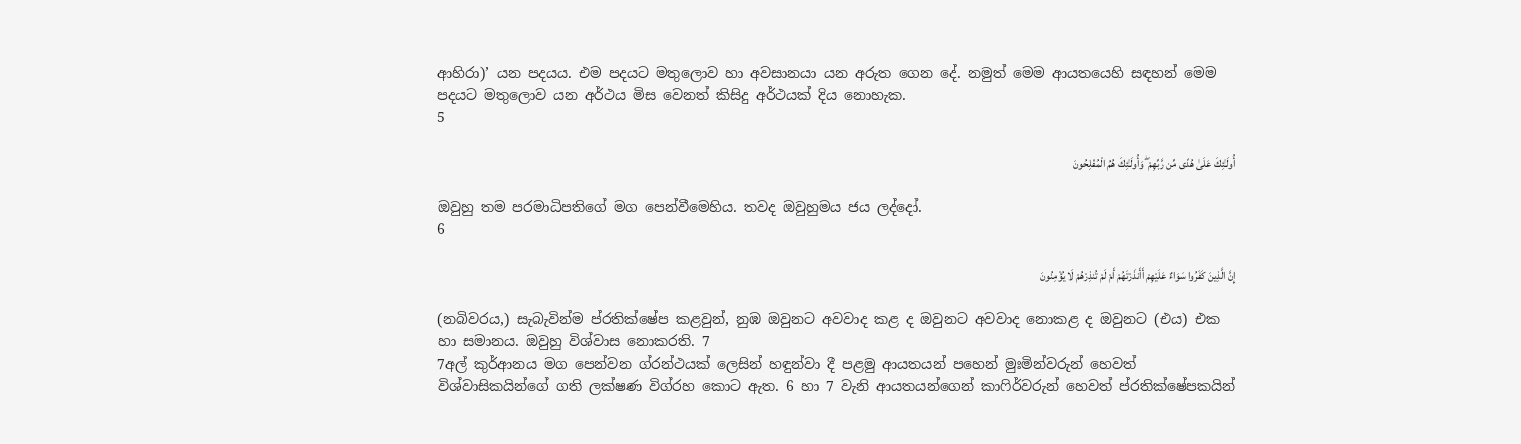ආහිරා)’ යන පදයය. එම පදයට මතුලොව හා අවසානයා යන අරුත ගෙන දේ. නමුත් මෙම ආයතයෙහි සඳහන් මෙම පදයට මතුලොව යන අර්ථය මිස වෙනත් කිසිදු අර්ථයක් දිය නොහැක.
5

أُولَـٰئِكَ عَلَىٰ هُدًى مِّن رَّبِّهِمْ ۖ وَأُولَـٰئِكَ هُمُ الْمُفْلِحُونَ

ඔවුහු තම පරමාධිපතිගේ මග පෙන්වීමෙහිය. තවද ඔවුහුමය ජය ලද්දෝ.
6

إِنَّ الَّذِينَ كَفَرُوا سَوَاءٌ عَلَيْهِمْ أَأَنذَرْتَهُمْ أَمْ لَمْ تُنذِرْهُمْ لَا يُؤْمِنُونَ

(නබිවරය,) සැබැවින්ම ප්රතික්ෂේප කළවුන්, නුඹ ඔවුනට අවවාද කළ ද ඔවුනට අවවාද නොකළ ද ඔවුනට (එය) එක හා සමානය. ඔවුහු විශ්වාස නොකරති. 7
7අල් කුර්ආනය මග පෙන්වන ග්රන්ථයක් ලෙසින් හඳුන්වා දී පළමු ආයතයන් පහෙන් මුඃමින්වරුන් හෙවත් විශ්වාසිකයින්ගේ ගති ලක්ෂණ විග්රහ කොට ඇත. 6 හා 7 වැනි ආයතයන්ගෙන් කාෆිර්වරුන් හෙවත් ප්රතික්ෂේපකයින්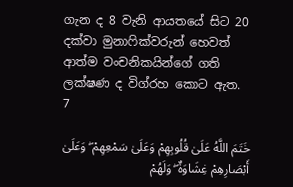ගැන ද 8 වැනි ආයතයේ සිට 20 දක්වා මුනාෆික්වරුන් හෙවත් ආත්ම වංචනිකයින්ගේ ගති ලක්ෂණ ද විග්රහ කොට ඇත.
7

خَتَمَ اللَّهُ عَلَىٰ قُلُوبِهِمْ وَعَلَىٰ سَمْعِهِمْ ۖ وَعَلَىٰ أَبْصَارِهِمْ غِشَاوَةٌ ۖ وَلَهُمْ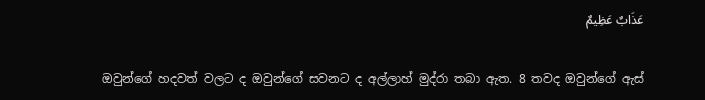عَذَابٌ عَظِيمٌ

ඔවුන්ගේ හදවත් වලට ද ඔවුන්ගේ සවනට ද අල්ලාහ් මුද්රා තබා ඇත. 8 තවද ඔවුන්ගේ ඇස්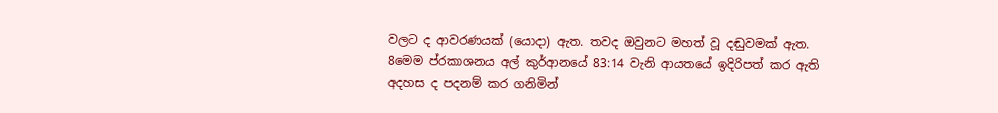වලට ද ආවරණයක් (යොදා) ඇත. තවද ඔවුනට මහත් වූ දඬුවමක් ඇත.
8මෙම ප්රකාශනය අල් කුර්ආනයේ 83:14 වැනි ආයතයේ ඉදිරිපත් කර ඇති අදහස ද පදනම් කර ගනිමින්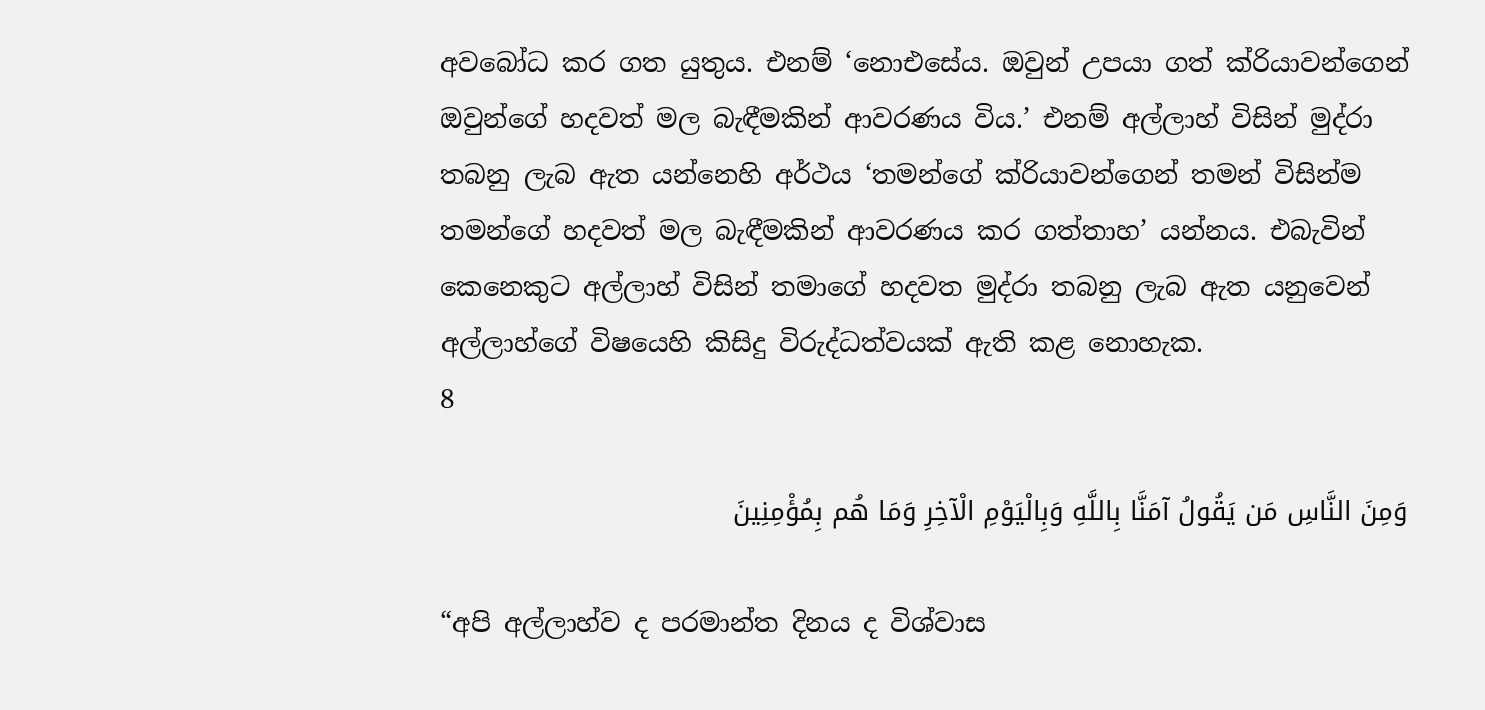අවබෝධ කර ගත යුතුය. එනම් ‘නොඑසේය. ඔවුන් උපයා ගත් ක්රියාවන්ගෙන් ඔවුන්ගේ හදවත් මල බැඳීමකින් ආවරණය විය.’ එනම් අල්ලාහ් විසින් මුද්රා තබනු ලැබ ඇත යන්නෙහි අර්ථය ‘තමන්ගේ ක්රියාවන්ගෙන් තමන් විසින්ම තමන්ගේ හදවත් මල බැඳීමකින් ආවරණය කර ගත්තාහ’ යන්නය. එබැවින් කෙනෙකුට අල්ලාහ් විසින් තමාගේ හදවත මුද්රා තබනු ලැබ ඇත යනුවෙන් අල්ලාහ්ගේ විෂයෙහි කිසිදු විරුද්ධත්වයක් ඇති කළ නොහැක.
8

وَمِنَ النَّاسِ مَن يَقُولُ آمَنَّا بِاللَّهِ وَبِالْيَوْمِ الْآخِرِ وَمَا هُم بِمُؤْمِنِينَ

“අපි අල්ලාහ්ව ද පරමාන්ත දිනය ද විශ්වාස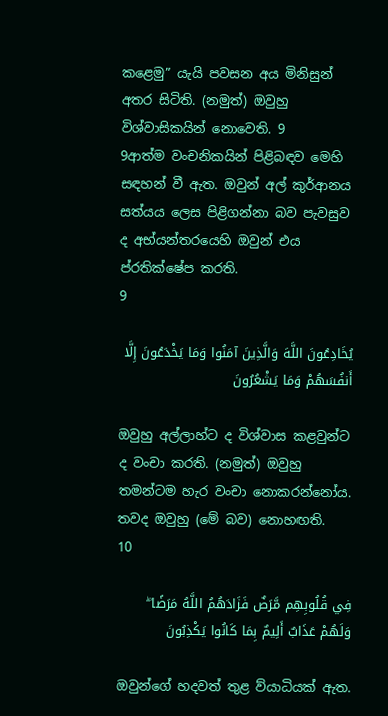කළෙමු” යැයි පවසන අය මිනිසුන් අතර සිටිති. (නමුත්) ඔවුහු විශ්වාසිකයින් නොවෙති. 9
9ආත්ම වංචනිකයින් පිළිබඳව මෙහි සඳහන් වී ඇත. ඔවුන් අල් කුර්ආනය සත්යය ලෙස පිළිගන්නා බව පැවසුව ද අභ්යන්තරයෙහි ඔවුන් එය ප්රතික්ෂේප කරති.
9

يُخَادِعُونَ اللَّهَ وَالَّذِينَ آمَنُوا وَمَا يَخْدَعُونَ إِلَّا أَنفُسَهُمْ وَمَا يَشْعُرُونَ

ඔවුහු අල්ලාහ්ට ද විශ්වාස කළවුන්ට ද වංචා කරති. (නමුත්) ඔවුහු තමන්ටම හැර වංචා නොකරන්නෝය. තවද ඔවුහු (මේ බව) නොහඟති.
10

فِي قُلُوبِهِم مَّرَضٌ فَزَادَهُمُ اللَّهُ مَرَضًا ۖ وَلَهُمْ عَذَابٌ أَلِيمٌ بِمَا كَانُوا يَكْذِبُونَ

ඔවුන්ගේ හදවත් තුළ ව්යාධියක් ඇත.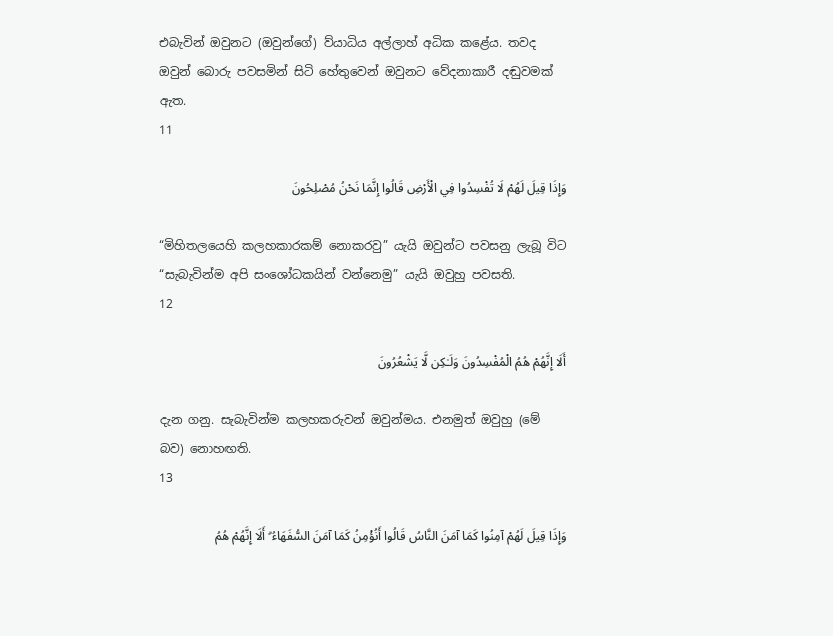එබැවින් ඔවුනට (ඔවුන්ගේ) ව්යාධිය අල්ලාහ් අධික කළේය. තවද ඔවුන් බොරු පවසමින් සිටි හේතුවෙන් ඔවුනට වේදනාකාරී දඬුවමක් ඇත.
11

وَإِذَا قِيلَ لَهُمْ لَا تُفْسِدُوا فِي الْأَرْضِ قَالُوا إِنَّمَا نَحْنُ مُصْلِحُونَ

“මිහිතලයෙහි කලහකාරකම් නොකරවු” යැයි ඔවුන්ට පවසනු ලැබූ විට “සැබැවින්ම අපි සංශෝධකයින් වන්නෙමු” යැයි ඔවුහු පවසති.
12

أَلَا إِنَّهُمْ هُمُ الْمُفْسِدُونَ وَلَـٰكِن لَّا يَشْعُرُونَ

දැන ගනු. සැබැවින්ම කලහකරුවන් ඔවුන්මය. එනමුත් ඔවුහු (මේ බව) නොහඟති.
13

وَإِذَا قِيلَ لَهُمْ آمِنُوا كَمَا آمَنَ النَّاسُ قَالُوا أَنُؤْمِنُ كَمَا آمَنَ السُّفَهَاءُ ۗ أَلَا إِنَّهُمْ هُمُ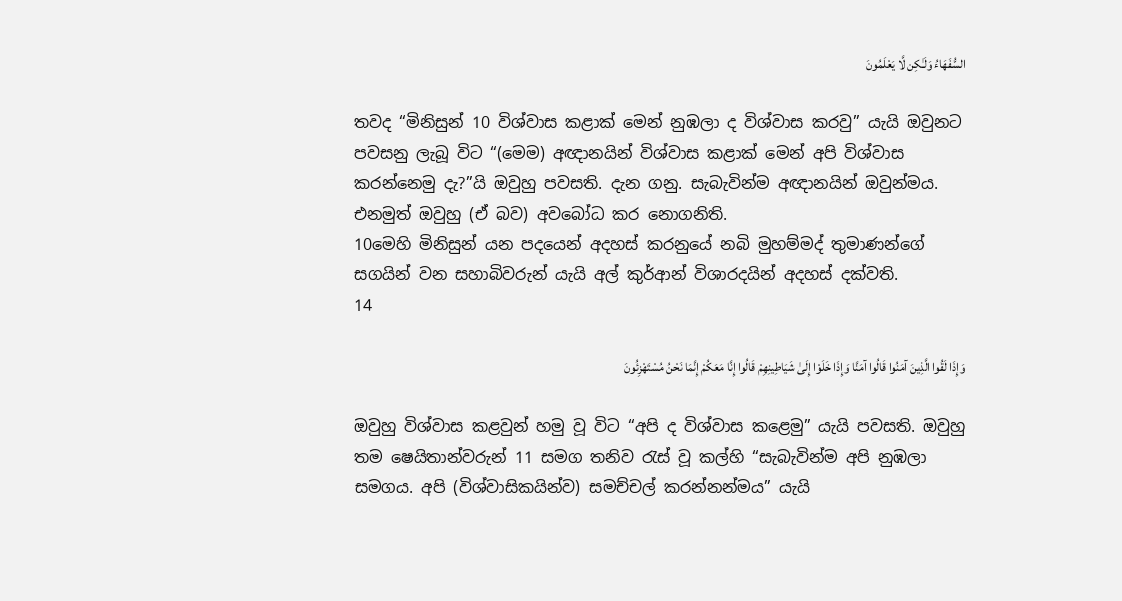السُّفَهَاءُ وَلَـٰكِن لَّا يَعْلَمُونَ

තවද “මිනිසුන් 10 විශ්වාස කළාක් මෙන් නුඹලා ද විශ්වාස කරවු” යැයි ඔවුනට පවසනු ලැබූ විට “(මෙම) අඥානයින් විශ්වාස කළාක් මෙන් අපි විශ්වාස කරන්නෙමු දැ?”යි ඔවුහු පවසති. දැන ගනු. සැබැවින්ම අඥානයින් ඔවුන්මය. එනමුත් ඔවුහු (ඒ බව) අවබෝධ කර නොගනිති.
10මෙහි මිනිසුන් යන පදයෙන් අදහස් කරනුයේ නබි මුහම්මද් තුමාණන්ගේ සගයින් වන සහාබිවරුන් යැයි අල් කුර්ආන් විශාරදයින් අදහස් දක්වති.
14

وَإِذَا لَقُوا الَّذِينَ آمَنُوا قَالُوا آمَنَّا وَإِذَا خَلَوْا إِلَىٰ شَيَاطِينِهِمْ قَالُوا إِنَّا مَعَكُمْ إِنَّمَا نَحْنُ مُسْتَهْزِئُونَ

ඔවුහු විශ්වාස කළවුන් හමු වූ විට “අපි ද විශ්වාස කළෙමු” යැයි පවසති. ඔවුහු තම ෂෙයිතාන්වරුන් 11 සමග තනිව රැස් වූ කල්හි “සැබැවින්ම අපි නුඹලා සමගය. අපි (විශ්වාසිකයින්ව) සමච්චල් කරන්නන්මය” යැයි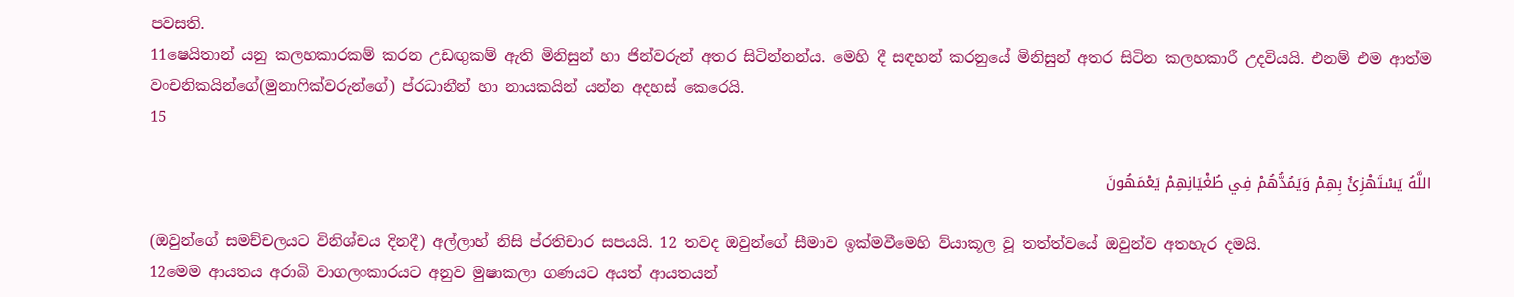පවසති.
11ෂෙයිතාන් යනු කලහකාරකම් කරන උඩඟුකම් ඇති මිනිසුන් හා ජින්වරුන් අතර සිටින්නන්ය. මෙහි දී සඳහන් කරනුයේ මිනිසුන් අතර සිටින කලහකාරී උදවියයි. එනම් එම ආත්ම වංචනිකයින්ගේ(මුනාෆික්වරුන්ගේ) ප්රධානීන් හා නායකයින් යන්න අදහස් කෙරෙයි.
15

اللَّهُ يَسْتَهْزِئُ بِهِمْ وَيَمُدُّهُمْ فِي طُغْيَانِهِمْ يَعْمَهُونَ

(ඔවුන්ගේ සමච්චලයට විනිශ්චය දිනදී) අල්ලාහ් නිසි ප්රතිචාර සපයයි. 12 තවද ඔවුන්ගේ සීමාව ඉක්මවීමෙහි ව්යාකූල වූ තත්ත්වයේ ඔවුන්ව අතහැර දමයි.
12මෙම ආයතය අරාබි වාගලංකාරයට අනුව මුෂාකලා ගණයට අයත් ආයතයන්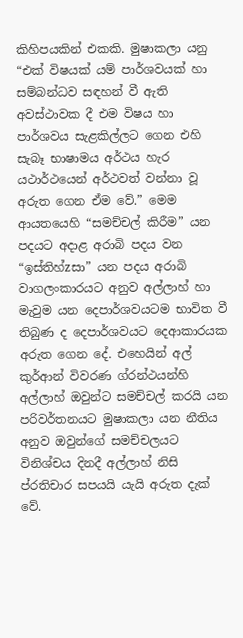කිහිපයකින් එකකි. මුෂාකලා යනු “එක් විෂයක් යම් පාර්ශවයක් හා සම්බන්ධව සඳහන් වී ඇති අවස්ථාවක දී එම විෂය හා පාර්ශවය සැළකිල්ලට ගෙන එහි සැබෑ භාෂාමය අර්ථය හැර යථාර්ථයෙන් අර්ථවත් වන්නා වූ අරුත ගෙන ඒම වේ.” මෙම ආයතයෙහි “සමච්චල් කිරීම” යන පදයට අදාළ අරාබි පදය වන “ඉස්තිහ්zසා” යන පදය අරාබි වාගලංකාරයට අනුව අල්ලාහ් හා මැවුම යන දෙපාර්ශවයටම භාවිත වී තිබුණ ද දෙපාර්ශවයට දෙආකාරයක අරුත ගෙන දේ. එහෙයින් අල් කුර්ආන් විවරණ ග්රන්ථයන්හි අල්ලාහ් ඔවුන්ට සමච්චල් කරයි යන පරිවර්තනයට මුෂාකලා යන නීතිය අනුව ඔවුන්ගේ සමච්චලයට විනිශ්චය දිනදී අල්ලාහ් නිසි ප්රතිචාර සපයයි යැයි අරුත දැක් වේ.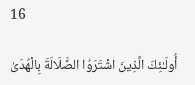16

أُولَـٰئِكَ الَّذِينَ اشْتَرَوُا الضَّلَالَةَ بِالْهُدَىٰ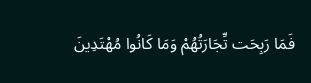فَمَا رَبِحَت تِّجَارَتُهُمْ وَمَا كَانُوا مُهْتَدِينَ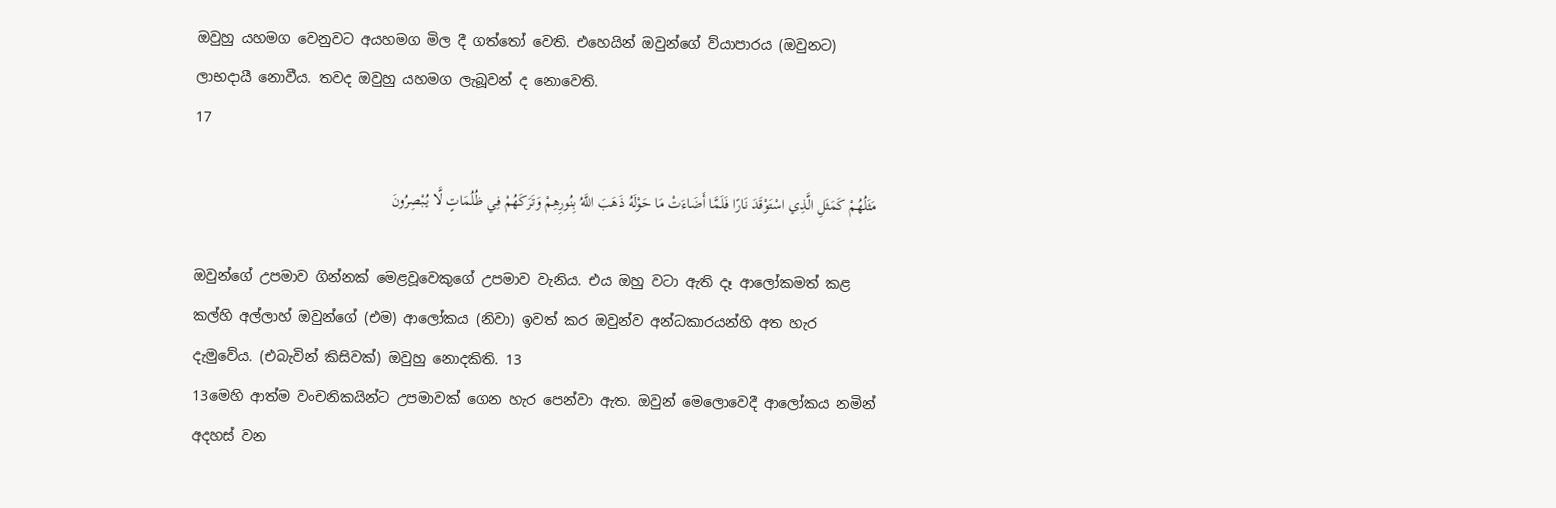ඔවුහු යහමග වෙනුවට අයහමග මිල දී ගත්තෝ වෙති. එහෙයින් ඔවුන්ගේ ව්යාපාරය (ඔවුනට) ලාභදායී නොවීය. තවද ඔවුහු යහමග ලැබූවන් ද නොවෙති.
17

مَثَلُهُمْ كَمَثَلِ الَّذِي اسْتَوْقَدَ نَارًا فَلَمَّا أَضَاءَتْ مَا حَوْلَهُ ذَهَبَ اللَّهُ بِنُورِهِمْ وَتَرَكَهُمْ فِي ظُلُمَاتٍ لَّا يُبْصِرُونَ

ඔවුන්ගේ උපමාව ගින්නක් මෙළවූවෙකුගේ උපමාව වැනිය. එය ඔහු වටා ඇති දෑ ආලෝකමත් කළ කල්හි අල්ලාහ් ඔවුන්ගේ (එම) ආලෝකය (නිවා) ඉවත් කර ඔවුන්ව අන්ධකාරයන්හි අත හැර දැමුවේය. (එබැවින් කිසිවක්) ඔවුහු නොදකිති. 13
13මෙහි ආත්ම වංචනිකයින්ට උපමාවක් ගෙන හැර පෙන්වා ඇත. ඔවුන් මෙලොවෙදී ආලෝකය නමින් අදහස් වන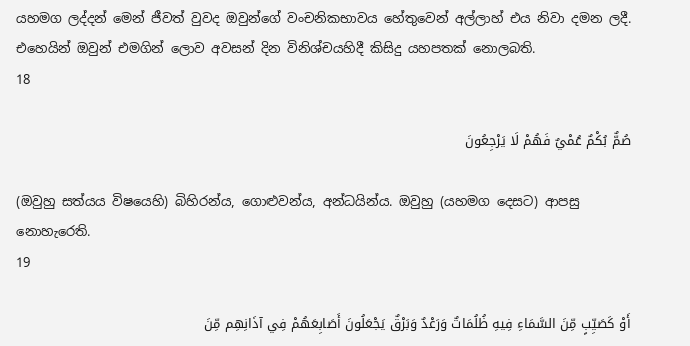යහමග ලද්දන් මෙන් ජීවත් වුවද ඔවුන්ගේ වංචනිකභාවය හේතුවෙන් අල්ලාහ් එය නිවා දමන ලදී. එහෙයින් ඔවුන් එමගින් ලොව අවසන් දින විනිශ්චයහිදී කිසිදු යහපතක් නොලබති.
18

صُمٌّ بُكْمٌ عُمْيٌ فَهُمْ لَا يَرْجِعُونَ

(ඔවුහු සත්යය විෂයෙහි) බිහිරන්ය, ගොළුවන්ය, අන්ධයින්ය. ඔවුහු (යහමග දෙසට) ආපසු නොහැරෙති.
19

أَوْ كَصَيِّبٍ مِّنَ السَّمَاءِ فِيهِ ظُلُمَاتٌ وَرَعْدٌ وَبَرْقٌ يَجْعَلُونَ أَصَابِعَهُمْ فِي آذَانِهِم مِّنَ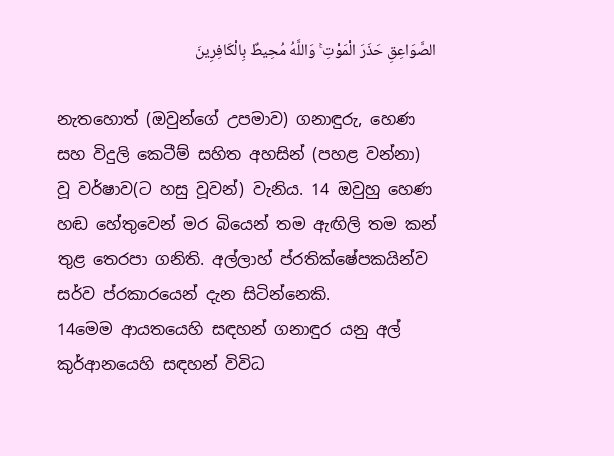الصَّوَاعِقِ حَذَرَ الْمَوْتِ ۚ وَاللَّهُ مُحِيطٌ بِالْكَافِرِينَ

නැතහොත් (ඔවුන්ගේ උපමාව) ගනාඳුරු, හෙණ සහ විදුලි කෙටීම් සහිත අහසින් (පහළ වන්නා) වූ වර්ෂාව(ට හසු වූවන්) වැනිය. 14 ඔවුහු හෙණ හඬ හේතුවෙන් මර බියෙන් තම ඇඟිලි තම කන් තුළ තෙරපා ගනිති. අල්ලාහ් ප්රතික්ෂේපකයින්ව සර්ව ප්රකාරයෙන් දැන සිටින්නෙකි.
14මෙම ආයතයෙහි සඳහන් ගනාඳුර යනු අල් කුර්ආනයෙහි සඳහන් විවිධ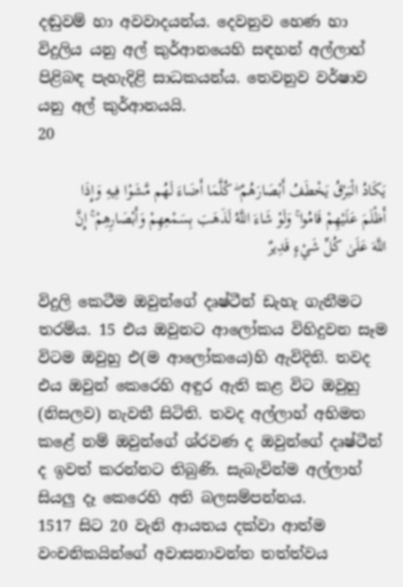දඬුවම් හා අවවාදයන්ය. දෙවනුව හෙණ හා විදුලිය යනු අල් කුර්ආනයෙහි සඳහන් අල්ලාහ් පිළිබඳ පැහැදිළි සාධකයන්ය. තෙවනුව වර්ෂාව යනු අල් කුර්ආනයයි.
20

يَكَادُ الْبَرْقُ يَخْطَفُ أَبْصَارَهُمْ ۖ كُلَّمَا أَضَاءَ لَهُم مَّشَوْا فِيهِ وَإِذَا أَظْلَمَ عَلَيْهِمْ قَامُوا ۚ وَلَوْ شَاءَ اللَّهُ لَذَهَبَ بِسَمْعِهِمْ وَأَبْصَارِهِمْ ۚ إِنَّ اللَّهَ عَلَىٰ كُلِّ شَيْءٍ قَدِيرٌ

විදුලි කෙටීම ඔවුන්ගේ දෘෂ්ටීන් ඩැහැ ගැනීමට තරම්ය. 15 එය ඔවුනට ආලෝකය විහිදුවන සෑම විටම ඔවුහු එ(ම ආලෝකයෙ)හි ඇවිදිති. තවද එය ඔවුන් කෙරෙහි අඳුර ඇති කළ විට ඔවුහු (නිසලව) නැවතී සිටිති. තවද අල්ලාහ් අභිමත කළේ නම් ඔවුන්ගේ ශ්රවණ ද ඔවුන්ගේ දෘෂ්ටීන් ද ඉවත් කරන්නට තිබුණි. සැබැවින්ම අල්ලාහ් සියලු දෑ කෙරෙහි අති බලසම්පන්නය.
1517 සිට 20 වැනි ආයතය දක්වා ආත්ම වංචනිකයින්ගේ අවාසනාවන්ත තත්ත්වය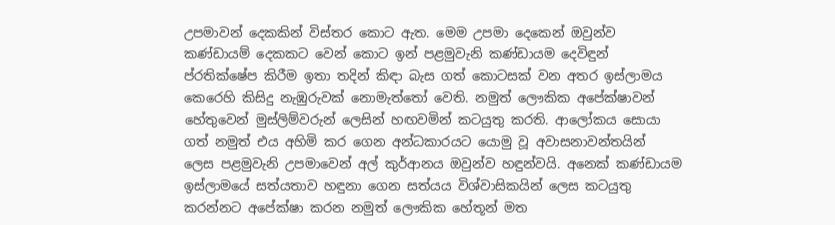උපමාවන් දෙකකින් විස්තර කොට ඇත. මෙම උපමා දෙකෙන් ඔවුන්ව කණ්ඩායම් දෙකකට වෙන් කොට ඉන් පළමුවැනි කණ්ඩායම දෙවිඳුන් ප්රතික්ෂේප කිරීම ඉතා තදින් කිඳා බැස ගත් කොටසක් වන අතර ඉස්ලාමය කෙරෙහි කිසිදු නැඹුරුවක් නොමැත්තෝ වෙති. නමුත් ලෞකික අපේක්ෂාවන් හේතුවෙන් මුස්ලිම්වරුන් ලෙසින් හඟවමින් කටයුතු කරති. ආලෝකය සොයා ගත් නමුත් එය අහිමි කර ගෙන අන්ධකාරයට යොමු වූ අවාසනාවන්තයින් ලෙස පළමුවැනි උපමාවෙන් අල් කුර්ආනය ඔවුන්ව හඳුන්වයි. අනෙක් කණ්ඩායම ඉස්ලාමයේ සත්යතාව හඳුනා ගෙන සත්යය විශ්වාසිකයින් ලෙස කටයුතු කරන්නට අපේක්ෂා කරන නමුත් ලෞකික හේතූන් මත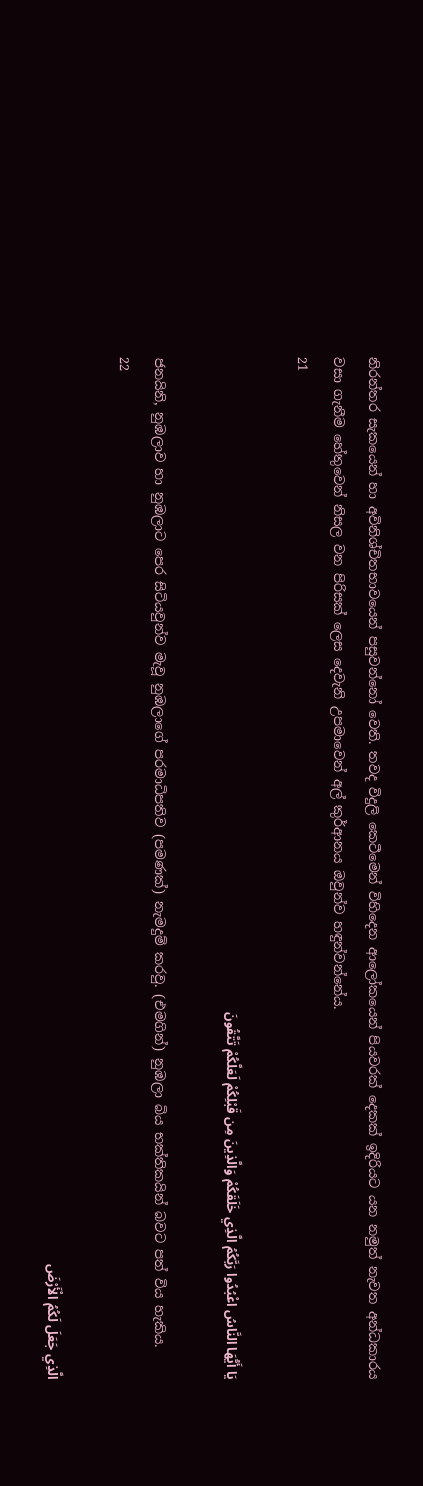නිරන්තර සැකයෙන් හා අවිනිශ්චිතභාවයෙන් පසුවන්නෝ වෙති. තවද විදුලි කෙටීමෙන් විහිදෙන ආලෝකයෙන් පියවරක් දෙකක් ඉදිරියට යන නමුත් නැවත අන්ධකාරය වසා ගැනීම හේතුවෙන් නිසල වන පිරිසක් ලෙස දෙවැනි උපමාවෙන් අල් කුර්ආනය ඔවුන්ව හඳුන්වන්නේය.
21

يَا أَيُّهَا النَّاسُ اعْبُدُوا رَبَّكُمُ الَّذِي خَلَقَكُمْ وَالَّذِينَ مِن قَبْلِكُمْ لَعَلَّكُمْ تَتَّقُونَ

ජනයිනි, නුඹලාව හා නුඹලාට පෙර සිටියවුන්ව මැවූ නුඹලාගේ පරමාධිපතිව (පමණක්) නැමදුම් කරවු. (එමගින්) නුඹලා බිය භක්තිකයින් බවට පත් විය හැකිය.
22

الَّذِي جَعَلَ لَكُمُ الْأَرْضَ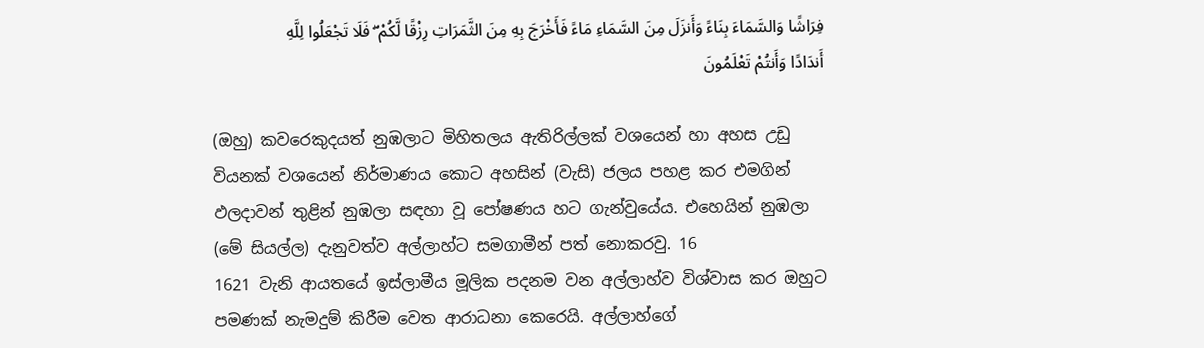فِرَاشًا وَالسَّمَاءَ بِنَاءً وَأَنزَلَ مِنَ السَّمَاءِ مَاءً فَأَخْرَجَ بِهِ مِنَ الثَّمَرَاتِ رِزْقًا لَّكُمْ ۖ فَلَا تَجْعَلُوا لِلَّهِ أَندَادًا وَأَنتُمْ تَعْلَمُونَ

(ඔහු) කවරෙකුදයත් නුඹලාට මිහිතලය ඇතිරිල්ලක් වශයෙන් හා අහස උඩු වියනක් වශයෙන් නිර්මාණය කොට අහසින් (වැසි) ජලය පහළ කර එමගින් ඵලදාවන් තුළින් නුඹලා සඳහා වූ පෝෂණය හට ගැන්වුයේය. එහෙයින් නුඹලා (මේ සියල්ල) දැනුවත්ව අල්ලාහ්ට සමගාමීන් පත් නොකරවු. 16
1621 වැනි ආයතයේ ඉස්ලාමීය මූලික පදනම වන අල්ලාහ්ව විශ්වාස කර ඔහුට පමණක් නැමදුම් කිරීම වෙත ආරාධනා කෙරෙයි. අල්ලාහ්ගේ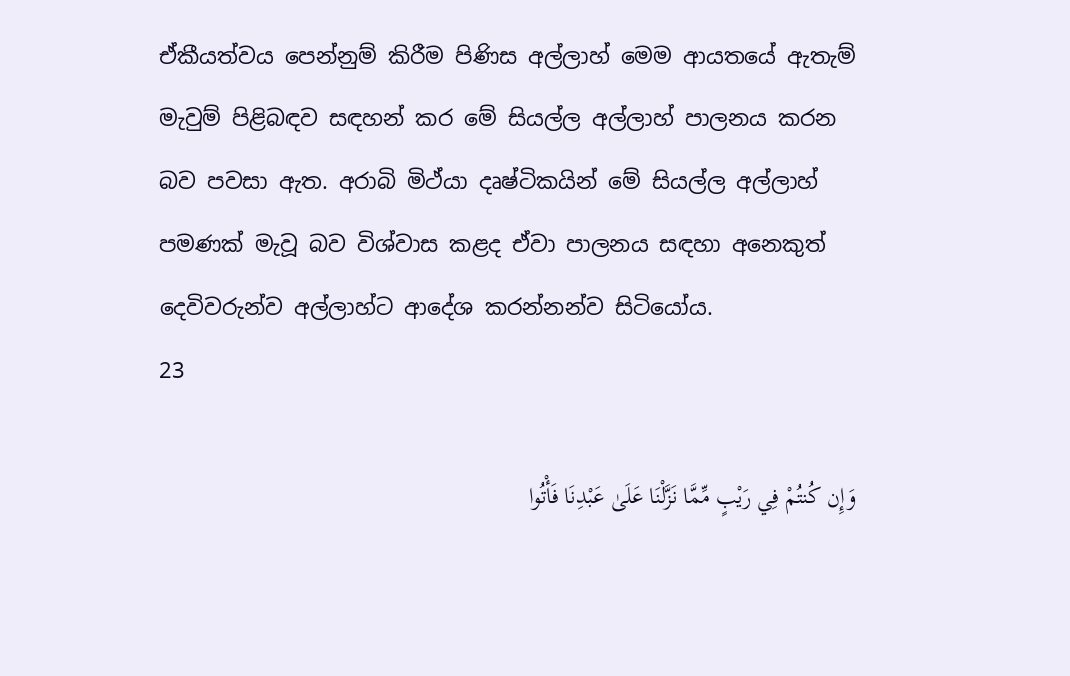ඒකීයත්වය පෙන්නුම් කිරීම පිණිස අල්ලාහ් මෙම ආයතයේ ඇතැම් මැවුම් පිළිබඳව සඳහන් කර මේ සියල්ල අල්ලාහ් පාලනය කරන බව පවසා ඇත. අරාබි මිථ්යා දෘෂ්ටිකයින් මේ සියල්ල අල්ලාහ් පමණක් මැවූ බව විශ්වාස කළද ඒවා පාලනය සඳහා අනෙකුත් දෙවිවරුන්ව අල්ලාහ්ට ආදේශ කරන්නන්ව සිටියෝය.
23

وَإِن كُنتُمْ فِي رَيْبٍ مِّمَّا نَزَّلْنَا عَلَىٰ عَبْدِنَا فَأْتُوا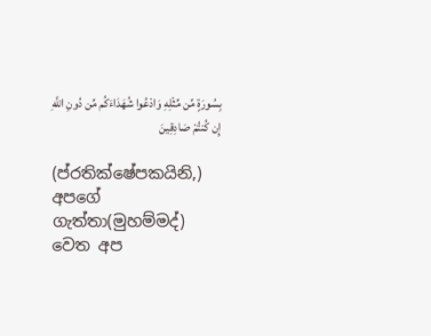بِسُورَةٍ مِّن مِّثْلِهِ وَادْعُوا شُهَدَاءَكُم مِّن دُونِ اللَّهِ إِن كُنتُمْ صَادِقِينَ

(ප්රතික්ෂේපකයිනි,) අපගේ ගැත්තා(මුහම්මද්) වෙත අප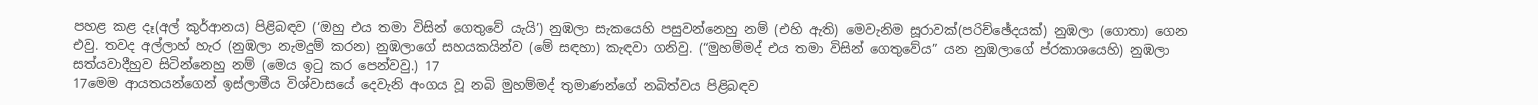පහළ කළ දෑ(අල් කුර්ආනය) පිළිබඳව (‘ඔහු එය තමා විසින් ගෙතුවේ යැයි’) නුඹලා සැකයෙහි පසුවන්නෙහු නම් (එහි ඇති) මෙවැනිම සූරාවක්(පරිච්ඡේදයක්) නුඹලා (ගොතා) ගෙන එවු. තවද අල්ලාහ් හැර (නුඹලා නැමදුම් කරන) නුඹලාගේ සහයකයින්ව (මේ සඳහා) කැඳවා ගනිවු. (“මුහම්මද් එය තමා විසින් ගෙතුවේය” යන නුඹලාගේ ප්රකාශයෙහි) නුඹලා සත්යවාදීහුව සිටින්නෙහු නම් (මෙය ඉටු කර පෙන්වවු.) 17
17මෙම ආයතයන්ගෙන් ඉස්ලාමීය විශ්වාසයේ දෙවැනි අංගය වූ නබි මුහම්මද් තුමාණන්ගේ නබිත්වය පිළිබඳව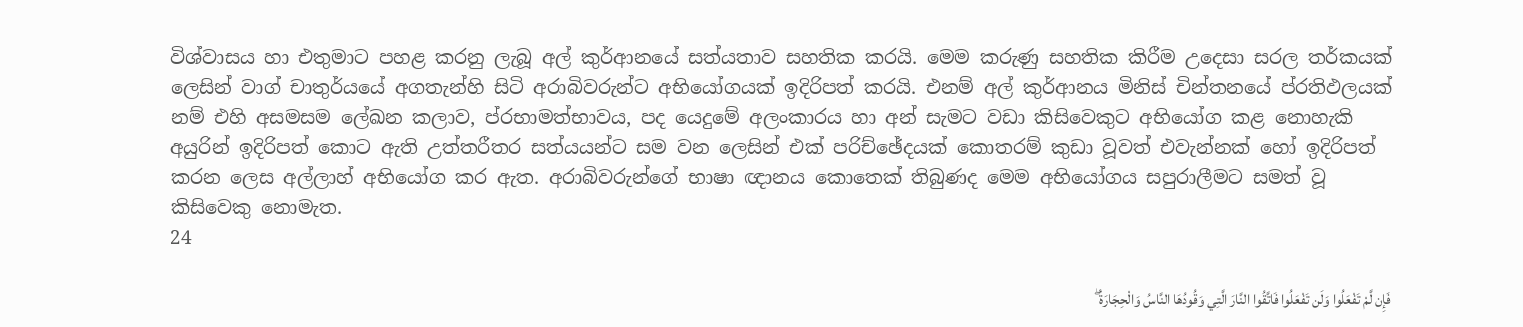විශ්වාසය හා එතුමාට පහළ කරනු ලැබූ අල් කුර්ආනයේ සත්යතාව සහතික කරයි. මෙම කරුණු සහතික කිරීම උදෙසා සරල තර්කයක් ලෙසින් වාග් චාතුර්යයේ අගතැන්හි සිටි අරාබිවරුන්ට අභියෝගයක් ඉදිරිපත් කරයි. එනම් අල් කුර්ආනය මිනිස් චින්තනයේ ප්රතිඵලයක් නම් එහි අසමසම ලේඛන කලාව, ප්රභාමත්භාවය, පද යෙදුමේ අලංකාරය හා අන් සැමට වඩා කිසිවෙකුට අභියෝග කළ නොහැකි අයුරින් ඉදිරිපත් කොට ඇති උත්තරීතර සත්යයන්ට සම වන ලෙසින් එක් පරිච්ඡේදයක් කොතරම් කුඩා වූවත් එවැන්නක් හෝ ඉදිරිපත් කරන ලෙස අල්ලාහ් අභියෝග කර ඇත. අරාබිවරුන්ගේ භාෂා ඥානය කොතෙක් තිබුණද මෙම අභියෝගය සපුරාලීමට සමත් වූ කිසිවෙකු නොමැත.
24

فَإِن لَّمْ تَفْعَلُوا وَلَن تَفْعَلُوا فَاتَّقُوا النَّارَ الَّتِي وَقُودُهَا النَّاسُ وَالْحِجَارَةُ ۖ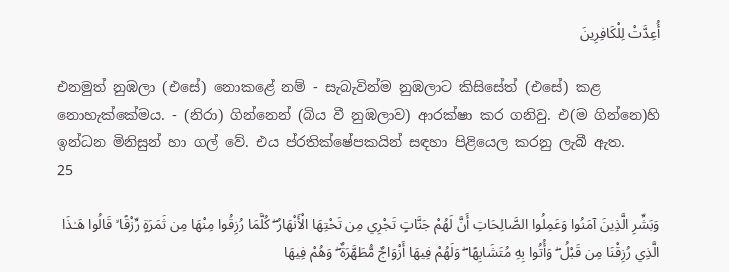أُعِدَّتْ لِلْكَافِرِينَ

එනමුත් නුඹලා (එසේ) නොකළේ නම් - සැබැවින්ම නුඹලාට කිසිසේත් (එසේ) කළ නොහැක්කේමය. - (නිරා) ගින්නෙන් (බිය වී නුඹලාව) ආරක්ෂා කර ගනිවු. එ(ම ගින්නෙ)හි ඉන්ධන මිනිසුන් හා ගල් වේ. එය ප්රතික්ෂේපකයින් සඳහා පිළියෙල කරනු ලැබී ඇත.
25

وَبَشِّرِ الَّذِينَ آمَنُوا وَعَمِلُوا الصَّالِحَاتِ أَنَّ لَهُمْ جَنَّاتٍ تَجْرِي مِن تَحْتِهَا الْأَنْهَارُ ۖ كُلَّمَا رُزِقُوا مِنْهَا مِن ثَمَرَةٍ رِّزْقًا ۙ قَالُوا هَـٰذَا الَّذِي رُزِقْنَا مِن قَبْلُ ۖ وَأُتُوا بِهِ مُتَشَابِهًا ۖ وَلَهُمْ فِيهَا أَزْوَاجٌ مُّطَهَّرَةٌ ۖ وَهُمْ فِيهَا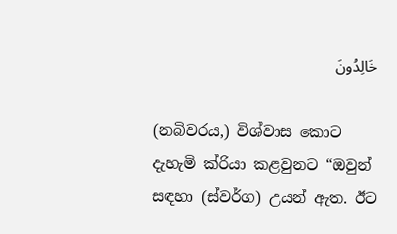خَالِدُونَ

(නබිවරය,) විශ්වාස කොට දැහැමි ක්රියා කළවුනට “ඔවුන් සඳහා (ස්වර්ග) උයන් ඇත. ඊට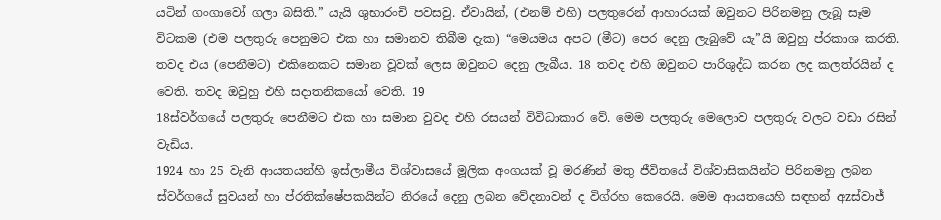යටින් ගංගාවෝ ගලා බසිති.” යැයි ශුභාරංචි පවසවු. ඒවායින්, (එනම් එහි) පලතුරෙන් ආහාරයක් ඔවුනට පිරිනමනු ලැබූ සෑම විටකම (එම පලතුරු පෙනුමට එක හා සමානව තිබීම දැක) “මෙයමය අපට (මීට) පෙර දෙනු ලැබුවේ යැ”යි ඔවුහු ප්රකාශ කරති. තවද එය (පෙනීමට) එකිනෙකට සමාන වූවක් ලෙස ඔවුනට දෙනු ලැබීය. 18 තවද එහි ඔවුනට පාරිශුද්ධ කරන ලද කලත්රයින් ද වෙති. තවද ඔවුහු එහි සදාතනිකයෝ වෙති. 19
18ස්වර්ගයේ පලතුරු පෙනීමට එක හා සමාන වුවද එහි රසයන් විවිධාකාර වේ. මෙම පලතුරු මෙලොව පලතුරු වලට වඩා රසින් වැඩිය.
1924 හා 25 වැනි ආයතයන්හි ඉස්ලාමීය විශ්වාසයේ මූලික අංගයක් වූ මරණින් මතු ජීවිතයේ විශ්වාසිකයින්ට පිරිනමනු ලබන ස්වර්ගයේ සුවයන් හා ප්රතික්ෂේපකයින්ට නිරයේ දෙනු ලබන වේදනාවන් ද විග්රහ කෙරෙයි. මෙම ආයතයෙහි සඳහන් අzස්වාජ්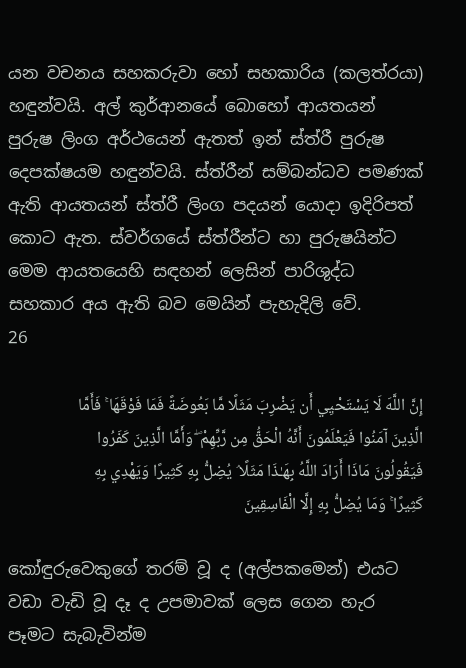යන වචනය සහකරුවා හෝ සහකාරිය (කලත්රයා) හඳුන්වයි. අල් කුර්ආනයේ බොහෝ ආයතයන් පුරුෂ ලිංග අර්ථයෙන් ඇතත් ඉන් ස්ත්රී පුරුෂ දෙපක්ෂයම හඳුන්වයි. ස්ත්රීන් සම්බන්ධව පමණක් ඇති ආයතයන් ස්ත්රී ලිංග පදයන් යොදා ඉදිරිපත් කොට ඇත. ස්වර්ගයේ ස්ත්රීන්ට හා පුරුෂයින්ට මෙම ආයතයෙහි සඳහන් ලෙසින් පාරිශුද්ධ සහකාර අය ඇති බව මෙයින් පැහැදිලි වේ.
26

إِنَّ اللَّهَ لَا يَسْتَحْيِي أَن يَضْرِبَ مَثَلًا مَّا بَعُوضَةً فَمَا فَوْقَهَا ۚ فَأَمَّا الَّذِينَ آمَنُوا فَيَعْلَمُونَ أَنَّهُ الْحَقُّ مِن رَّبِّهِمْ ۖ وَأَمَّا الَّذِينَ كَفَرُوا فَيَقُولُونَ مَاذَا أَرَادَ اللَّهُ بِهَـٰذَا مَثَلًا ۘ يُضِلُّ بِهِ كَثِيرًا وَيَهْدِي بِهِ كَثِيرًا ۚ وَمَا يُضِلُّ بِهِ إِلَّا الْفَاسِقِينَ

කෝඳුරුවෙකුගේ තරම් වූ ද (අල්පකමෙන්) එයට වඩා වැඩි වූ දෑ ද උපමාවක් ලෙස ගෙන හැර පෑමට සැබැවින්ම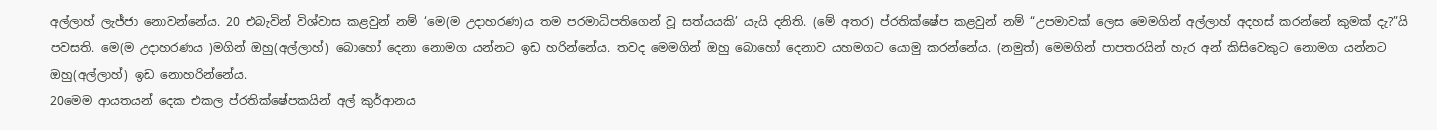අල්ලාහ් ලැජ්ජා නොවන්නේය. 20 එබැවින් විශ්වාස කළවුන් නම් ‘මෙ(ම උදාහරණ)ය තම පරමාධිපතිගෙන් වූ සත්යයකි’ යැයි දනිති. (මේ අතර) ප්රතික්ෂේප කළවුන් නම් “උපමාවක් ලෙස මෙමගින් අල්ලාහ් අදහස් කරන්නේ කුමක් දැ?”යි පවසති. මෙ(ම උදාහරණය )මගින් ඔහු(අල්ලාහ්) බොහෝ දෙනා නොමග යන්නට ඉඩ හරින්නේය. තවද මෙමගින් ඔහු බොහෝ දෙනාව යහමගට යොමු කරන්නේය. (නමුත්) මෙමගින් පාපතරයින් හැර අන් කිසිවෙකුට නොමග යන්නට ඔහු(අල්ලාහ්) ඉඩ නොහරින්නේය.
20මෙම ආයතයන් දෙක එකල ප්රතික්ෂේපකයින් අල් කුර්ආනය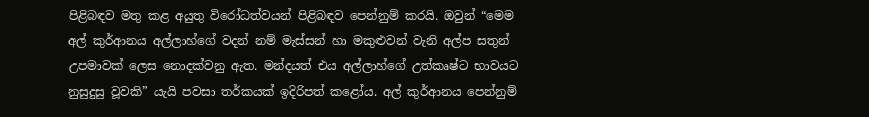පිළිබඳව මතු කළ අයුතු විරෝධත්වයන් පිළිබඳව පෙන්නුම් කරයි. ඔවුන් “මෙම අල් කුර්ආනය අල්ලාහ්ගේ වදන් නම් මැස්සන් හා මකුළුවන් වැනි අල්ප සතුන් උපමාවක් ලෙස නොදක්වනු ඇත. මන්දයත් එය අල්ලාහ්ගේ උත්කෘෂ්ට භාවයට නුසුදුසු වූවකි” යැයි පවසා තර්කයක් ඉදිරිපත් කළෝය. අල් කුර්ආනය පෙන්නුම්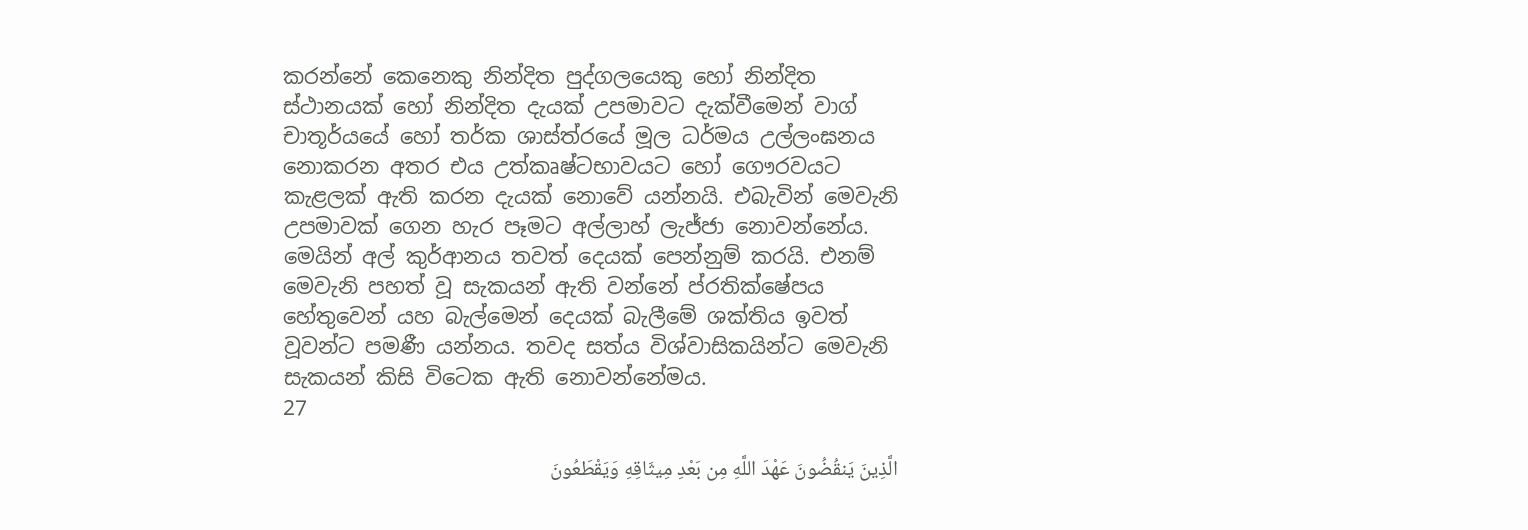කරන්නේ කෙනෙකු නින්දිත පුද්ගලයෙකු හෝ නින්දිත ස්ථානයක් හෝ නින්දිත දැයක් උපමාවට දැක්වීමෙන් වාග් චාතූර්යයේ හෝ තර්ක ශාස්ත්රයේ මූල ධර්මය උල්ලංඝනය නොකරන අතර එය උත්කෘෂ්ටභාවයට හෝ ගෞරවයට කැළලක් ඇති කරන දැයක් නොවේ යන්නයි. එබැවින් මෙවැනි උපමාවක් ගෙන හැර පෑමට අල්ලාහ් ලැජ්ජා නොවන්නේය. මෙයින් අල් කුර්ආනය තවත් දෙයක් පෙන්නුම් කරයි. එනම් මෙවැනි පහත් වූ සැකයන් ඇති වන්නේ ප්රතික්ෂේපය හේතුවෙන් යහ බැල්මෙන් දෙයක් බැලීමේ ශක්තිය ඉවත් වූවන්ට පමණී යන්නය. තවද සත්ය විශ්වාසිකයින්ට මෙවැනි සැකයන් කිසි විටෙක ඇති නොවන්නේමය.
27

الَّذِينَ يَنقُضُونَ عَهْدَ اللَّهِ مِن بَعْدِ مِيثَاقِهِ وَيَقْطَعُونَ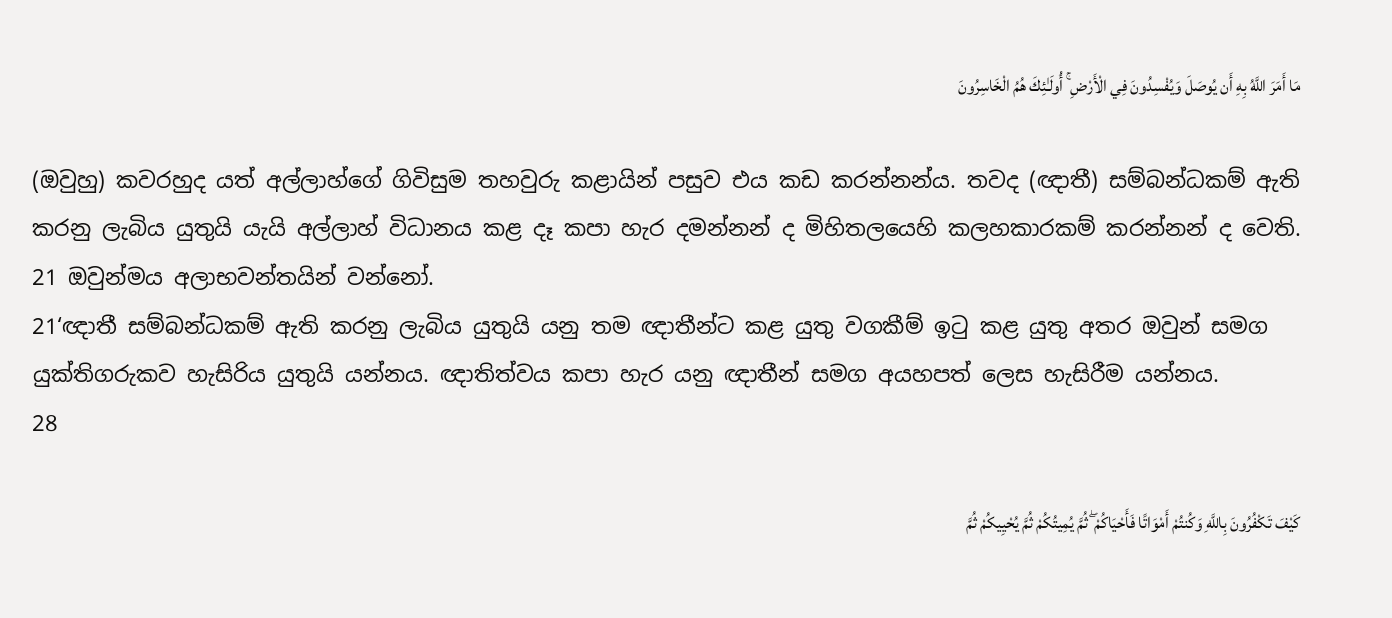مَا أَمَرَ اللَّهُ بِهِ أَن يُوصَلَ وَيُفْسِدُونَ فِي الْأَرْضِ ۚ أُولَـٰئِكَ هُمُ الْخَاسِرُونَ

(ඔවුහු) කවරහුද යත් අල්ලාහ්ගේ ගිවිසුම තහවුරු කළායින් පසුව එය කඩ කරන්නන්ය. තවද (ඥාතී) සම්බන්ධකම් ඇති කරනු ලැබිය යුතුයි යැයි අල්ලාහ් විධානය කළ දෑ කපා හැර දමන්නන් ද මිහිතලයෙහි කලහකාරකම් කරන්නන් ද වෙති. 21 ඔවුන්මය අලාභවන්තයින් වන්නෝ.
21‘ඥාතී සම්බන්ධකම් ඇති කරනු ලැබිය යුතුයි යනු තම ඥාතීන්ට කළ යුතු වගකීම් ඉටු කළ යුතු අතර ඔවුන් සමග යුක්තිගරුකව හැසිරිය යුතුයි යන්නය. ඥාතිත්වය කපා හැර යනු ඥාතීන් සමග අයහපත් ලෙස හැසිරීම යන්නය.
28

كَيْفَ تَكْفُرُونَ بِاللَّهِ وَكُنتُمْ أَمْوَاتًا فَأَحْيَاكُمْ ۖ ثُمَّ يُمِيتُكُمْ ثُمَّ يُحْيِيكُمْ ثُمَّ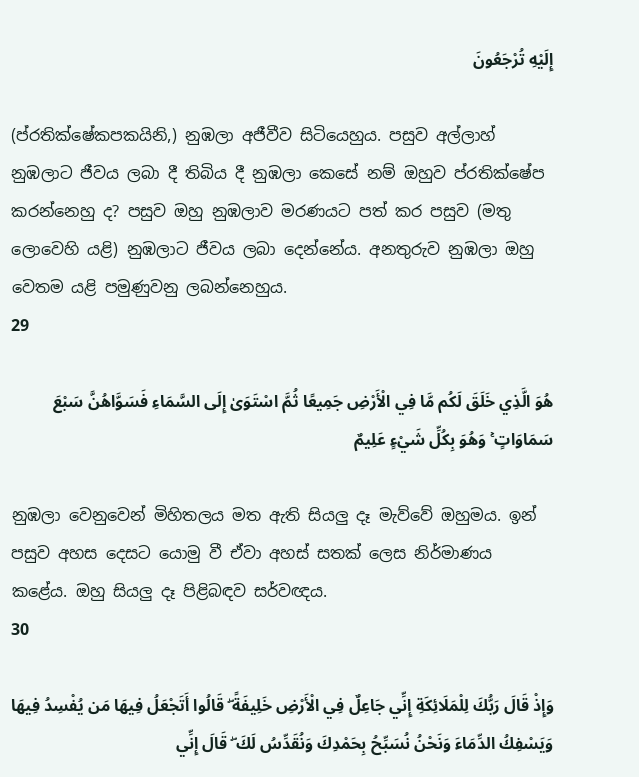إِلَيْهِ تُرْجَعُونَ

(ප්රතික්ෂේකපකයිනි,) නුඹලා අජීවීව සිටියෙහුය. පසුව අල්ලාහ් නුඹලාට ජීවය ලබා දී තිබිය දී නුඹලා කෙසේ නම් ඔහුව ප්රතික්ෂේප කරන්නෙහු ද? පසුව ඔහු නුඹලාව මරණයට පත් කර පසුව (මතු ලොවෙහි යළි) නුඹලාට ජීවය ලබා දෙන්නේය. අනතුරුව නුඹලා ඔහු වෙතම යළි පමුණුවනු ලබන්නෙහුය.
29

هُوَ الَّذِي خَلَقَ لَكُم مَّا فِي الْأَرْضِ جَمِيعًا ثُمَّ اسْتَوَىٰ إِلَى السَّمَاءِ فَسَوَّاهُنَّ سَبْعَ سَمَاوَاتٍ ۚ وَهُوَ بِكُلِّ شَيْءٍ عَلِيمٌ

නුඹලා වෙනුවෙන් මිහිතලය මත ඇති සියලු දෑ මැව්වේ ඔහුමය. ඉන් පසුව අහස දෙසට යොමු වී ඒවා අහස් සතක් ලෙස නිර්මාණය කළේය. ඔහු සියලු දෑ පිළිබඳව සර්වඥය.
30

وَإِذْ قَالَ رَبُّكَ لِلْمَلَائِكَةِ إِنِّي جَاعِلٌ فِي الْأَرْضِ خَلِيفَةً ۖ قَالُوا أَتَجْعَلُ فِيهَا مَن يُفْسِدُ فِيهَا وَيَسْفِكُ الدِّمَاءَ وَنَحْنُ نُسَبِّحُ بِحَمْدِكَ وَنُقَدِّسُ لَكَ ۖ قَالَ إِنِّي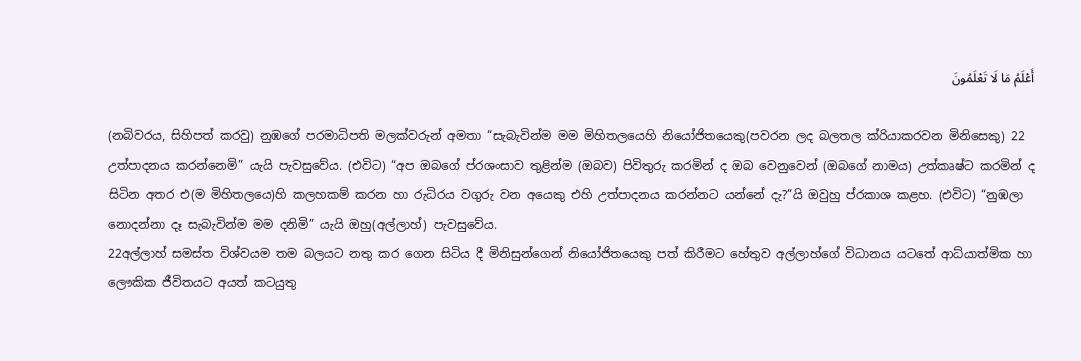أَعْلَمُ مَا لَا تَعْلَمُونَ

(නබිවරය, සිහිපත් කරවු) නුඹගේ පරමාධිපති මලක්වරුන් අමතා “සැබැවින්ම මම මිහිතලයෙහි නියෝජිතයෙකු(පවරන ලද බලතල ක්රියාකරවන මිනිසෙකු) 22 උත්පාදනය කරන්නෙමි” යැයි පැවසුවේය. (එවිට) “අප ඔබගේ ප්රශංසාව තුළින්ම (ඔබව) පිවිතුරු කරමින් ද ඔබ වෙනුවෙන් (ඔබගේ නාමය) උත්කෘෂ්ට කරමින් ද සිටින අතර එ(ම මිහිතලයෙ)හි කලහකම් කරන හා රුධිරය වගුරු වන අයෙකු එහි උත්පාදනය කරන්නට යන්නේ දැ?”යි ඔවුහු ප්රකාශ කළහ. (එවිට) “නුඹලා නොදන්නා දෑ සැබැවින්ම මම දනිමි” යැයි ඔහු(අල්ලාහ්) පැවසුවේය.
22අල්ලාහ් සමස්ත විශ්වයම තම බලයට නතු කර ගෙන සිටිය දී මිනිසුන්ගෙන් නියෝජිතයෙකු පත් කිරීමට හේතුව අල්ලාහ්ගේ විධානය යටතේ ආධ්යාත්මික හා ලෞකික ජීවිතයට අයත් කටයුතු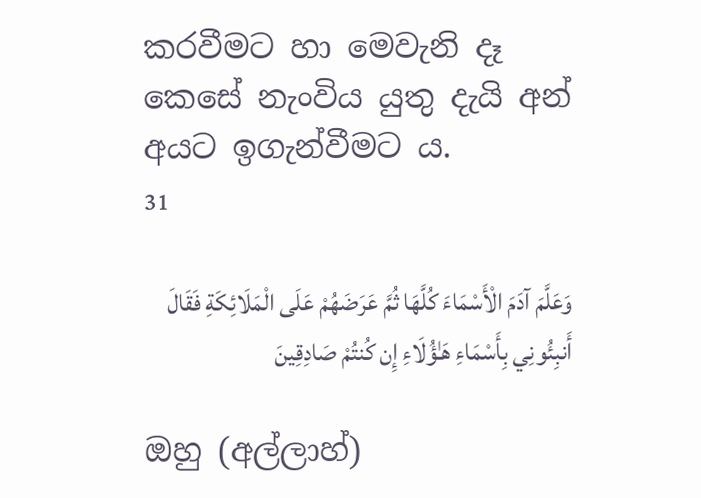කරවීමට හා මෙවැනි දෑ කෙසේ නැංවිය යුතු දැයි අන් අයට ඉගැන්වීමට ය.
31

وَعَلَّمَ آدَمَ الْأَسْمَاءَ كُلَّهَا ثُمَّ عَرَضَهُمْ عَلَى الْمَلَائِكَةِ فَقَالَ أَنبِئُونِي بِأَسْمَاءِ هَـٰؤُلَاءِ إِن كُنتُمْ صَادِقِينَ

ඔහු (අල්ලාහ්)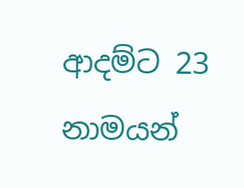ආදම්ට 23 නාමයන්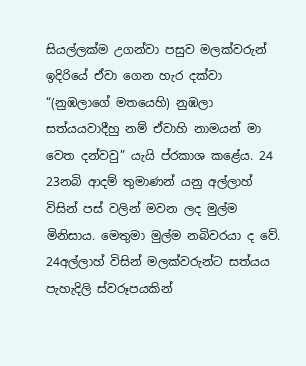සියල්ලක්ම උගන්වා පසුව මලක්වරුන් ඉදිරියේ ඒවා ගෙන හැර දක්වා “(නුඹලාගේ මතයෙහි) නුඹලා සත්යයවාදීහු නම් ඒවාහි නාමයන් මා වෙත දන්වවු” යැයි ප්රකාශ කළේය. 24
23නබි ආදම් තුමාණන් යනු අල්ලාහ් විසින් පස් වලින් මවන ලද මුල්ම මිනිසාය. මෙතුමා මුල්ම නබිවරයා ද වේ.
24අල්ලාහ් විසින් මලක්වරුන්ට සත්යය පැහැදිලි ස්වරූපයකින්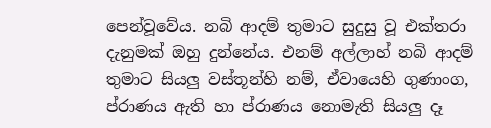පෙන්වූවේය. නබි ආදම් තුමාට සුදුසු වූ එක්තරා දැනුමක් ඔහු දුන්නේය. එනම් අල්ලාහ් නබි ආදම් තුමාට සියලු වස්තූන්හි නම්, ඒවායෙහි ගුණාංග, ප්රාණය ඇති හා ප්රාණය නොමැති සියලු දෑ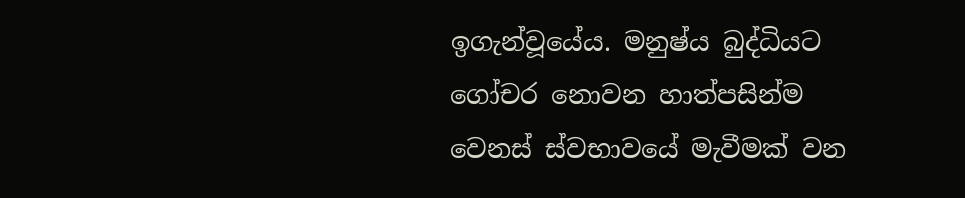ඉගැන්වූයේය. මනුෂ්ය බුද්ධියට ගෝචර නොවන හාත්පසින්ම වෙනස් ස්වභාවයේ මැවීමක් වන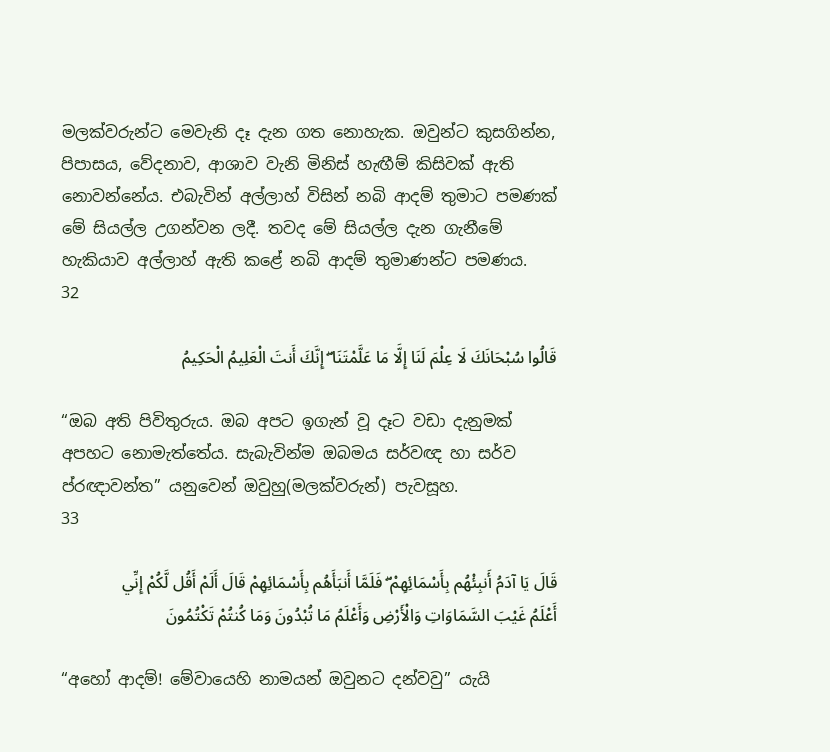මලක්වරුන්ට මෙවැනි දෑ දැන ගත නොහැක. ඔවුන්ට කුසගින්න, පිපාසය, වේදනාව, ආශාව වැනි මිනිස් හැඟීම් කිසිවක් ඇති නොවන්නේය. එබැවින් අල්ලාහ් විසින් නබි ආදම් තුමාට පමණක් මේ සියල්ල උගන්වන ලදී. තවද මේ සියල්ල දැන ගැනීමේ හැකියාව අල්ලාහ් ඇති කළේ නබි ආදම් තුමාණන්ට පමණය.
32

قَالُوا سُبْحَانَكَ لَا عِلْمَ لَنَا إِلَّا مَا عَلَّمْتَنَا ۖ إِنَّكَ أَنتَ الْعَلِيمُ الْحَكِيمُ

“ඔබ අති පිවිතුරුය. ඔබ අපට ඉගැන් වූ දෑට වඩා දැනුමක් අපහට නොමැත්තේය. සැබැවින්ම ඔබමය සර්වඥ හා සර්ව ප්රඥාවන්ත” යනුවෙන් ඔවුහු(මලක්වරුන්) පැවසූහ.
33

قَالَ يَا آدَمُ أَنبِئْهُم بِأَسْمَائِهِمْ ۖ فَلَمَّا أَنبَأَهُم بِأَسْمَائِهِمْ قَالَ أَلَمْ أَقُل لَّكُمْ إِنِّي أَعْلَمُ غَيْبَ السَّمَاوَاتِ وَالْأَرْضِ وَأَعْلَمُ مَا تُبْدُونَ وَمَا كُنتُمْ تَكْتُمُونَ

“අහෝ ආදම්! මේවායෙහි නාමයන් ඔවුනට දන්වවු” යැයි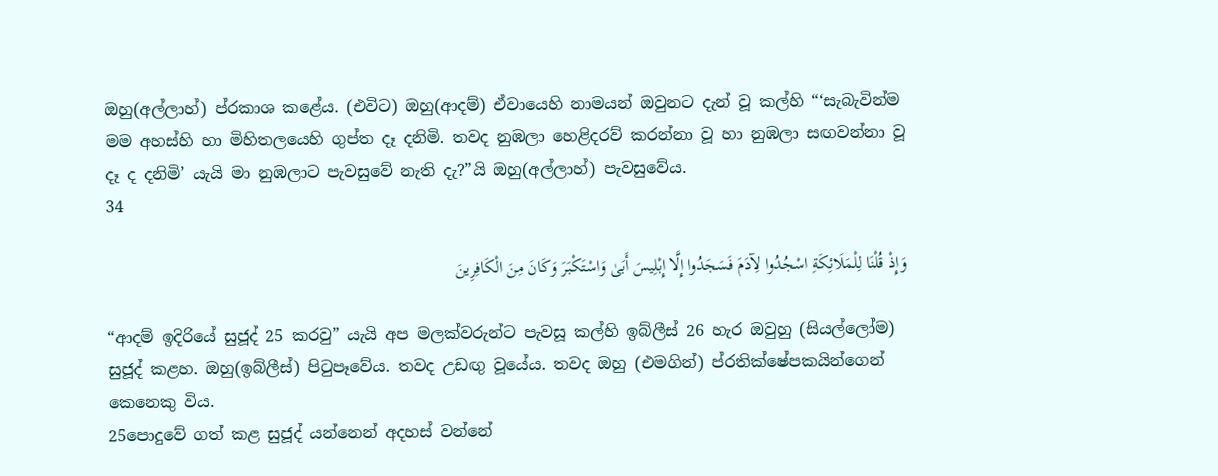ඔහු(අල්ලාහ්) ප්රකාශ කළේය. (එවිට) ඔහු(ආදම්) ඒවායෙහි නාමයන් ඔවුනට දැන් වූ කල්හි “‘සැබැවින්ම මම අහස්හි හා මිහිතලයෙහි ගුප්ත දෑ දනිමි. තවද නුඹලා හෙළිදරව් කරන්නා වූ හා නුඹලා සඟවන්නා වූ දෑ ද දනිමි’ යැයි මා නුඹලාට පැවසුවේ නැති දැ?”යි ඔහු(අල්ලාහ්) පැවසුවේය.
34

وَإِذْ قُلْنَا لِلْمَلَائِكَةِ اسْجُدُوا لِآدَمَ فَسَجَدُوا إِلَّا إِبْلِيسَ أَبَىٰ وَاسْتَكْبَرَ وَكَانَ مِنَ الْكَافِرِينَ

“ආදම් ඉදිරියේ සුජූද් 25 කරවු” යැයි අප මලක්වරුන්ට පැවසූ කල්හි ඉබ්ලීස් 26 හැර ඔවුහු (සියල්ලෝම) සුජූද් කළහ. ඔහු(ඉබ්ලීස්) පිටුපෑවේය. තවද උඩඟු වූයේය. තවද ඔහු (එමගින්) ප්රතික්ෂේපකයින්ගෙන් කෙනෙකු විය.
25පොදුවේ ගත් කළ සුජූද් යන්නෙන් අදහස් වන්නේ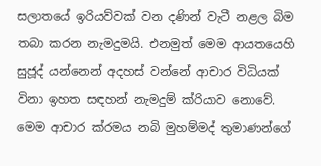සලාතයේ ඉරියව්වක් වන දණින් වැටී නළල බිම තබා කරන නැමදුමයි. එනමුත් මෙම ආයතයෙහි සුජූද් යන්නෙන් අදහස් වන්නේ ආචාර විධියක් විනා ඉහත සඳහන් නැමදුම් ක්රියාව නොවේ. මෙම ආචාර ක්රමය නබි මුහම්මද් තුමාණන්ගේ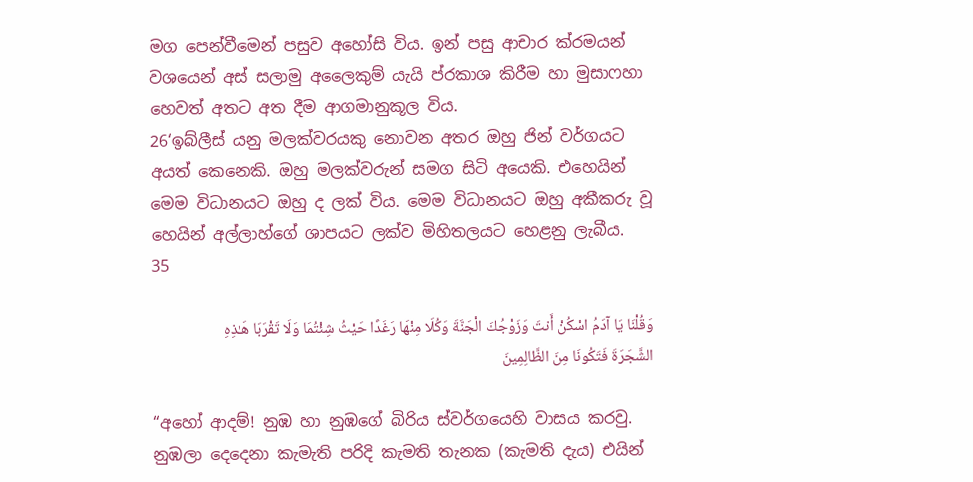මග පෙන්වීමෙන් පසුව අහෝසි විය. ඉන් පසු ආචාර ක්රමයන් වශයෙන් අස් සලාමු අලෛකුම් යැයි ප්රකාශ කිරීම හා මුසාෆහා හෙවත් අතට අත දීම ආගමානුකූල විය.
26‘ඉබ්ලීස් යනු මලක්වරයකු නොවන අතර ඔහු ජින් වර්ගයට අයත් කෙනෙකි. ඔහු මලක්වරුන් සමග සිටි අයෙකි. එහෙයින් මෙම විධානයට ඔහු ද ලක් විය. මෙම විධානයට ඔහු අකීකරු වූ හෙයින් අල්ලාහ්ගේ ශාපයට ලක්ව මිහිතලයට හෙළනු ලැබීය.
35

وَقُلْنَا يَا آدَمُ اسْكُنْ أَنتَ وَزَوْجُكَ الْجَنَّةَ وَكُلَا مِنْهَا رَغَدًا حَيْثُ شِئْتُمَا وَلَا تَقْرَبَا هَـٰذِهِ الشَّجَرَةَ فَتَكُونَا مِنَ الظَّالِمِينَ

“අහෝ ආදම්! නුඹ හා නුඹගේ බිරිය ස්වර්ගයෙහි වාසය කරවු. නුඹලා දෙදෙනා කැමැති පරිදි කැමති තැනක (කැමති දැය) එයින්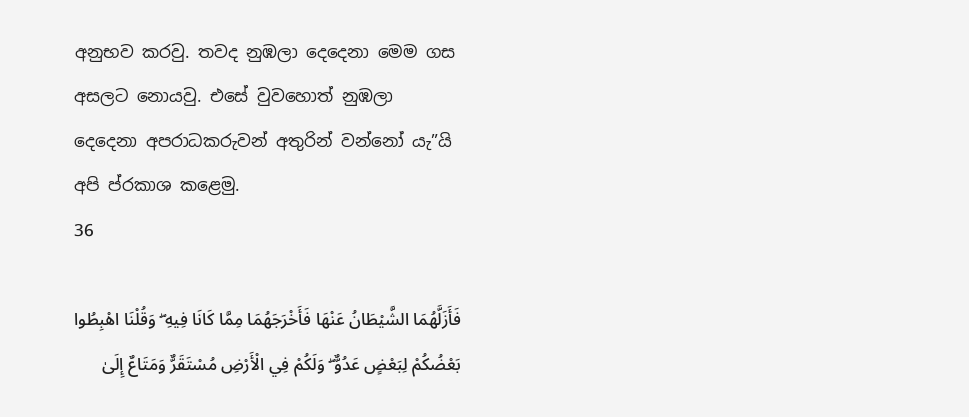අනුභව කරවු. තවද නුඹලා දෙදෙනා මෙම ගස අසලට නොයවු. එසේ වුවහොත් නුඹලා දෙදෙනා අපරාධකරුවන් අතුරින් වන්නෝ යැ”යි අපි ප්රකාශ කළෙමු.
36

فَأَزَلَّهُمَا الشَّيْطَانُ عَنْهَا فَأَخْرَجَهُمَا مِمَّا كَانَا فِيهِ ۖ وَقُلْنَا اهْبِطُوا بَعْضُكُمْ لِبَعْضٍ عَدُوٌّ ۖ وَلَكُمْ فِي الْأَرْضِ مُسْتَقَرٌّ وَمَتَاعٌ إِلَىٰ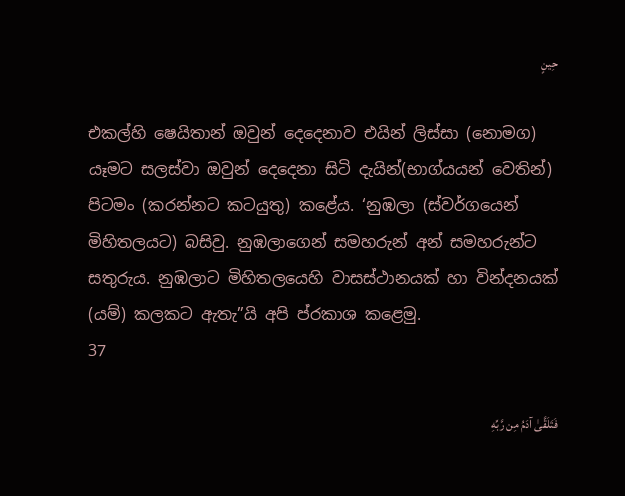حِينٍ

එකල්හි ෂෙයිතාන් ඔවුන් දෙදෙනාව එයින් ලිස්සා (නොමග) යෑමට සලස්වා ඔවුන් දෙදෙනා සිටි දැයින්(භාග්යයන් වෙතින්) පිටමං (කරන්නට කටයුතු) කළේය. ‘නුඹලා (ස්වර්ගයෙන් මිහිතලයට) බසිවු. නුඹලාගෙන් සමහරුන් අන් සමහරුන්ට සතුරුය. නුඹලාට මිහිතලයෙහි වාසස්ථානයක් හා වින්දනයක් (යම්) කලකට ඇතැ”යි අපි ප්රකාශ කළෙමු.
37

فَتَلَقَّىٰ آدَمُ مِن رَّبِّهِ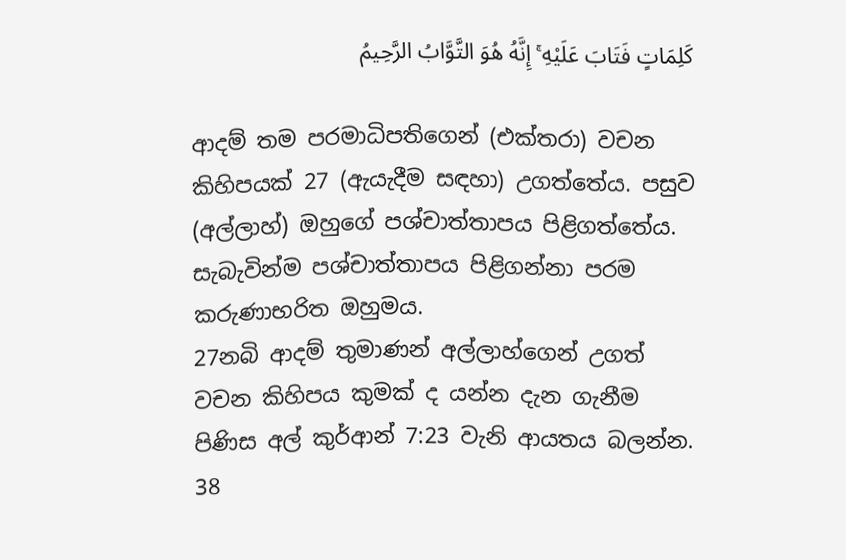كَلِمَاتٍ فَتَابَ عَلَيْهِ ۚ إِنَّهُ هُوَ التَّوَّابُ الرَّحِيمُ

ආදම් තම පරමාධිපතිගෙන් (එක්තරා) වචන කිහිපයක් 27 (ඇයැදීම සඳහා) උගත්තේය. පසුව (අල්ලාහ්) ඔහුගේ පශ්චාත්තාපය පිළිගත්තේය. සැබැවින්ම පශ්චාත්තාපය පිළිගන්නා පරම කරුණාභරිත ඔහුමය.
27නබි ආදම් තුමාණන් අල්ලාහ්ගෙන් උගත් වචන කිහිපය කුමක් ද යන්න දැන ගැනීම පිණිස අල් කුර්ආන් 7:23 වැනි ආයතය බලන්න.
38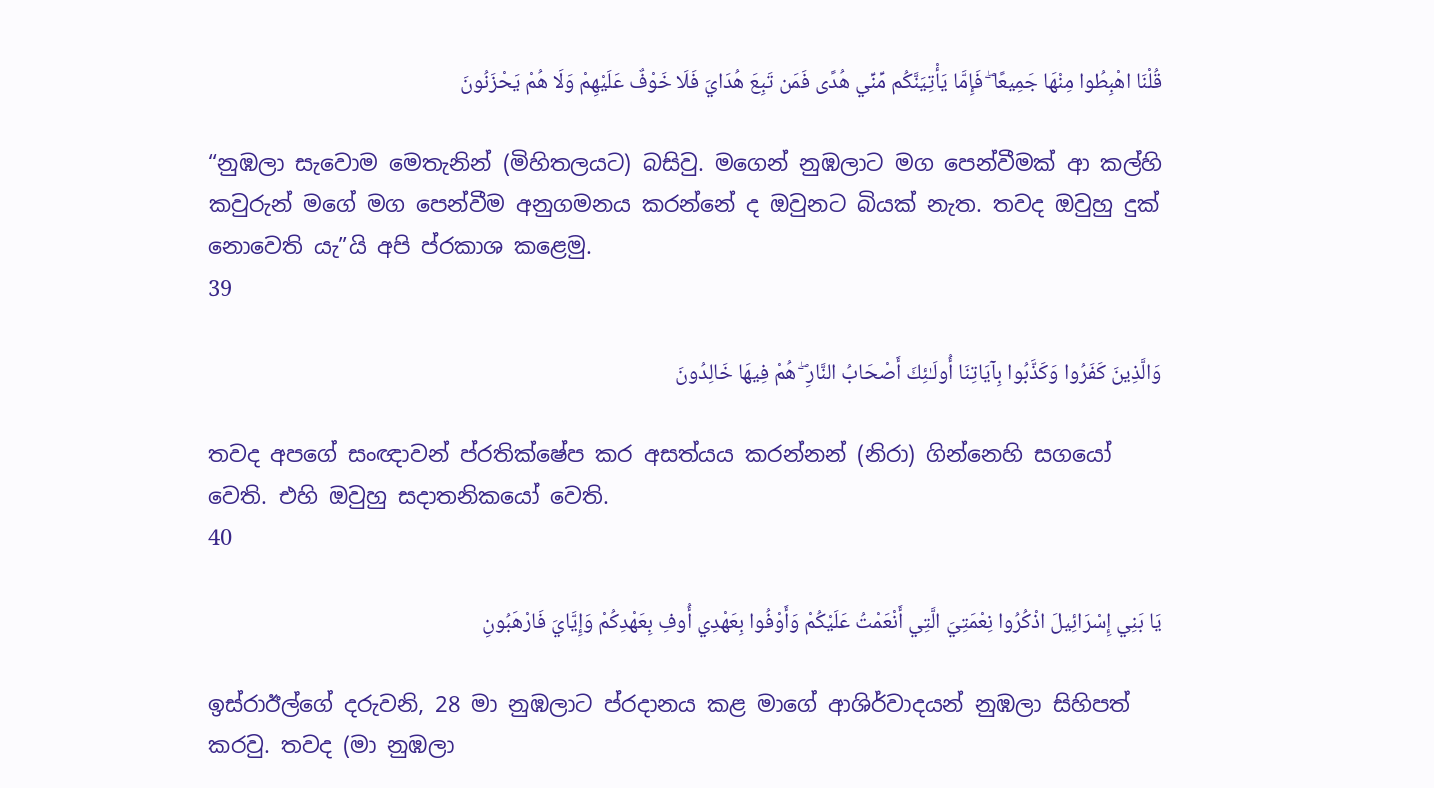قُلْنَا اهْبِطُوا مِنْهَا جَمِيعًا ۖ فَإِمَّا يَأْتِيَنَّكُم مِّنِّي هُدًى فَمَن تَبِعَ هُدَايَ فَلَا خَوْفٌ عَلَيْهِمْ وَلَا هُمْ يَحْزَنُونَ

“නුඹලා සැවොම මෙතැනින් (මිහිතලයට) බසිවු. මගෙන් නුඹලාට මග පෙන්වීමක් ආ කල්හි කවුරුන් මගේ මග පෙන්වීම අනුගමනය කරන්නේ ද ඔවුනට බියක් නැත. තවද ඔවුහු දුක් නොවෙති යැ”යි අපි ප්රකාශ කළෙමු.
39

وَالَّذِينَ كَفَرُوا وَكَذَّبُوا بِآيَاتِنَا أُولَـٰئِكَ أَصْحَابُ النَّارِ ۖ هُمْ فِيهَا خَالِدُونَ

තවද අපගේ සංඥාවන් ප්රතික්ෂේප කර අසත්යය කරන්නන් (නිරා) ගින්නෙහි සගයෝ වෙති. එහි ඔවුහු සදාතනිකයෝ වෙති.
40

يَا بَنِي إِسْرَائِيلَ اذْكُرُوا نِعْمَتِيَ الَّتِي أَنْعَمْتُ عَلَيْكُمْ وَأَوْفُوا بِعَهْدِي أُوفِ بِعَهْدِكُمْ وَإِيَّايَ فَارْهَبُونِ

ඉස්රාඊල්ගේ දරුවනි, 28 මා නුඹලාට ප්රදානය කළ මාගේ ආශිර්වාදයන් නුඹලා සිහිපත් කරවු. තවද (මා නුඹලා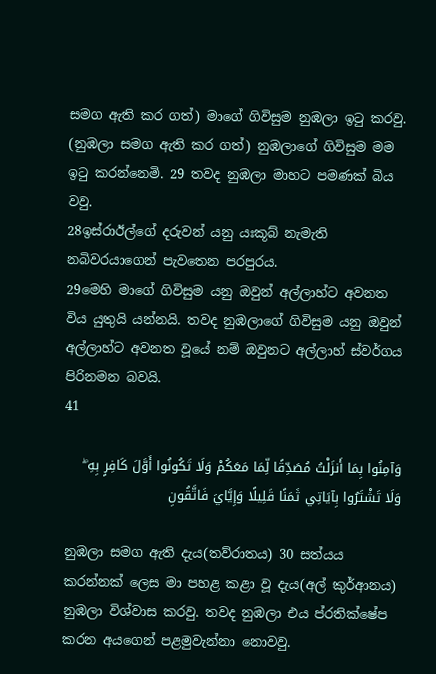සමග ඇති කර ගත්) මාගේ ගිවිසුම නුඹලා ඉටු කරවු. (නුඹලා සමග ඇති කර ගත්) නුඹලාගේ ගිවිසුම මම ඉටු කරන්නෙමි. 29 තවද නුඹලා මාහට පමණක් බිය වවු.
28ඉස්රාඊල්ගේ දරුවන් යනු යඃකූබ් නැමැති නබිවරයාගෙන් පැවතෙන පරපුරය.
29මෙහි මාගේ ගිවිසුම යනු ඔවුන් අල්ලාහ්ට අවනත විය යුතුයි යන්නයි. තවද නුඹලාගේ ගිවිසුම යනු ඔවුන් අල්ලාහ්ට අවනත වූයේ නම් ඔවුනට අල්ලාහ් ස්වර්ගය පිරිනමන බවයි.
41

وَآمِنُوا بِمَا أَنزَلْتُ مُصَدِّقًا لِّمَا مَعَكُمْ وَلَا تَكُونُوا أَوَّلَ كَافِرٍ بِهِ ۖ وَلَا تَشْتَرُوا بِآيَاتِي ثَمَنًا قَلِيلًا وَإِيَّايَ فَاتَّقُونِ

නුඹලා සමග ඇති දැය(තව්රාතය) 30 සත්යය කරන්නක් ලෙස මා පහළ කළා වූ දැය(අල් කුර්ආනය) නුඹලා විශ්වාස කරවු. තවද නුඹලා එය ප්රතික්ෂේප කරන අයගෙන් පළමුවැන්නා නොවවු.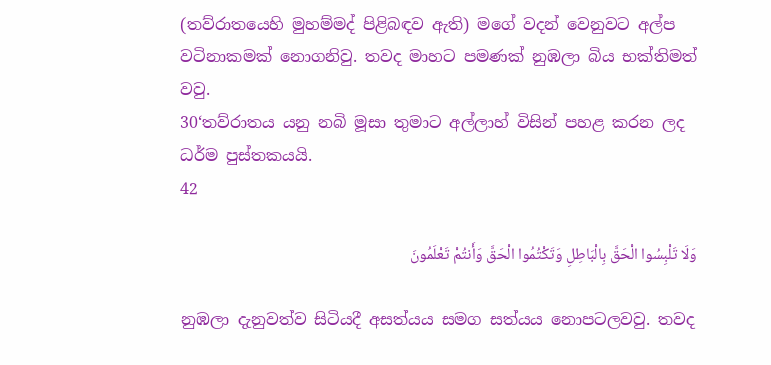(තව්රාතයෙහි මුහම්මද් පිළිබඳව ඇති) මගේ වදන් වෙනුවට අල්ප වටිනාකමක් නොගනිවු. තවද මාහට පමණක් නුඹලා බිය භක්තිමත් වවු.
30‘තව්රාතය යනු නබි මූසා තුමාට අල්ලාහ් විසින් පහළ කරන ලද ධර්ම පුස්තකයයි.
42

وَلَا تَلْبِسُوا الْحَقَّ بِالْبَاطِلِ وَتَكْتُمُوا الْحَقَّ وَأَنتُمْ تَعْلَمُونَ

නුඹලා දැනුවත්ව සිටියදී අසත්යය සමග සත්යය නොපටලවවු. තවද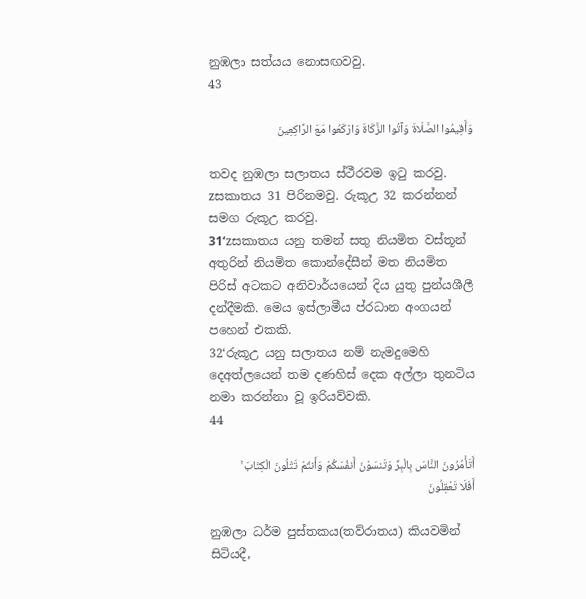නුඹලා සත්යය නොසඟවවු.
43

وَأَقِيمُوا الصَّلَاةَ وَآتُوا الزَّكَاةَ وَارْكَعُوا مَعَ الرَّاكِعِينَ

තවද නුඹලා සලාතය ස්ථීරවම ඉටු කරවු. zසකාතය 31 පිරිනමවු. රුකූඋ 32 කරන්නන් සමග රුකූඋ කරවු.
31‘zසකාතය යනු තමන් සතු නියමිත වස්තූන් අතුරින් නියමිත කොන්දේසීන් මත නියමිත පිරිස් අටකට අනිවාර්යයෙන් දිය යුතු පුන්යශීලී දන්දීමකි. මෙය ඉස්ලාමීය ප්රධාන අංගයන් පහෙන් එකකි.
32‘රුකූඋ යනු සලාතය නම් නැමදුමෙහි දෙඅත්ලයෙන් තම දණහිස් දෙක අල්ලා තුනටිය නමා කරන්නා වූ ඉරියව්වකි.
44

أَتَأْمُرُونَ النَّاسَ بِالْبِرِّ وَتَنسَوْنَ أَنفُسَكُمْ وَأَنتُمْ تَتْلُونَ الْكِتَابَ ۚ أَفَلَا تَعْقِلُونَ

නුඹලා ධර්ම පුස්තකය(තව්රාතය) කියවමින් සිටියදී,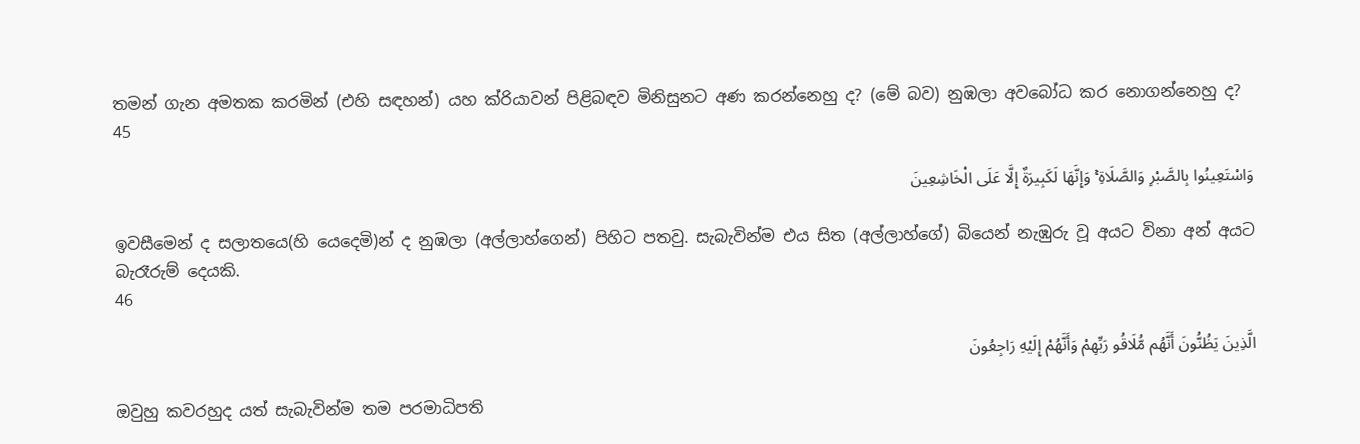තමන් ගැන අමතක කරමින් (එහි සඳහන්) යහ ක්රියාවන් පිළිබඳව මිනිසුනට අණ කරන්නෙහු ද? (මේ බව) නුඹලා අවබෝධ කර නොගන්නෙහු ද?
45

وَاسْتَعِينُوا بِالصَّبْرِ وَالصَّلَاةِ ۚ وَإِنَّهَا لَكَبِيرَةٌ إِلَّا عَلَى الْخَاشِعِينَ

ඉවසීමෙන් ද සලාතයෙ(හි යෙදෙමි)න් ද නුඹලා (අල්ලාහ්ගෙන්) පිහිට පතවු. සැබැවින්ම එය සිත (අල්ලාහ්ගේ) බියෙන් නැඹුරු වූ අයට විනා අන් අයට බැරෑරුම් දෙයකි.
46

الَّذِينَ يَظُنُّونَ أَنَّهُم مُّلَاقُو رَبِّهِمْ وَأَنَّهُمْ إِلَيْهِ رَاجِعُونَ

ඔවුහු කවරහුද යත් සැබැවින්ම තම පරමාධිපති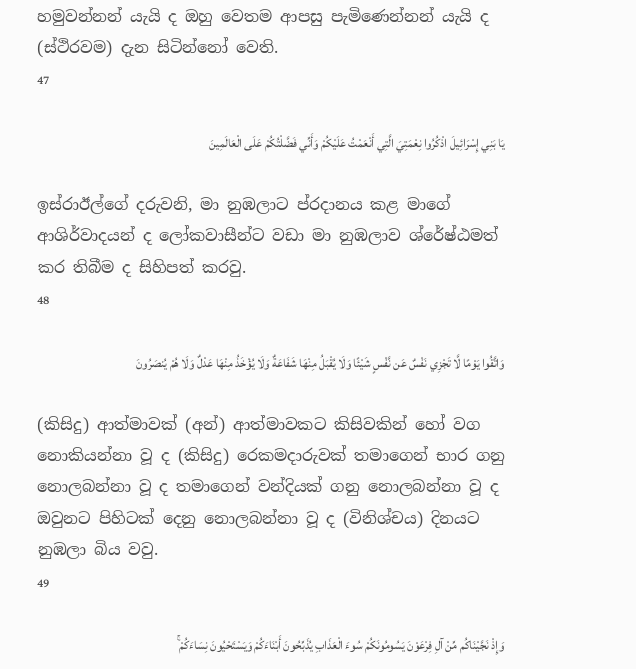හමුවන්නන් යැයි ද ඔහු වෙතම ආපසු පැමිණෙන්නන් යැයි ද (ස්ථිරවම) දැන සිටින්නෝ වෙති.
47

يَا بَنِي إِسْرَائِيلَ اذْكُرُوا نِعْمَتِيَ الَّتِي أَنْعَمْتُ عَلَيْكُمْ وَأَنِّي فَضَّلْتُكُمْ عَلَى الْعَالَمِينَ

ඉස්රාඊල්ගේ දරුවනි, මා නුඹලාට ප්රදානය කළ මාගේ ආශිර්වාදයන් ද ලෝකවාසීන්ට වඩා මා නුඹලාව ශ්රේෂ්ඨමත් කර තිබීම ද සිහිපත් කරවු.
48

وَاتَّقُوا يَوْمًا لَّا تَجْزِي نَفْسٌ عَن نَّفْسٍ شَيْئًا وَلَا يُقْبَلُ مِنْهَا شَفَاعَةٌ وَلَا يُؤْخَذُ مِنْهَا عَدْلٌ وَلَا هُمْ يُنصَرُونَ

(කිසිදු) ආත්මාවක් (අන්) ආත්මාවකට කිසිවකින් හෝ වග නොකියන්නා වූ ද (කිසිදු) රෙකමදාරුවක් තමාගෙන් භාර ගනු නොලබන්නා වූ ද තමාගෙන් වන්දියක් ගනු නොලබන්නා වූ ද ඔවුනට පිහිටක් දෙනු නොලබන්නා වූ ද (විනිශ්චය) දිනයට නුඹලා බිය වවු.
49

وَإِذْ نَجَّيْنَاكُم مِّنْ آلِ فِرْعَوْنَ يَسُومُونَكُمْ سُوءَ الْعَذَابِ يُذَبِّحُونَ أَبْنَاءَكُمْ وَيَسْتَحْيُونَ نِسَاءَكُمْ ۚ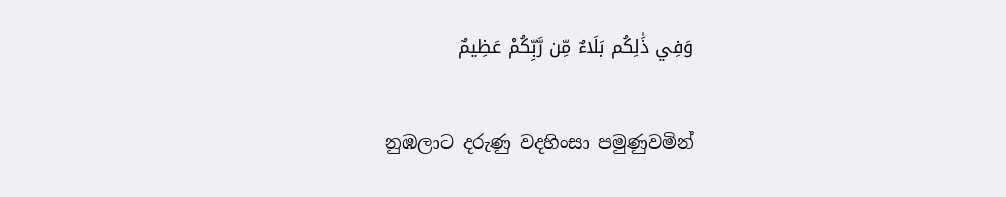وَفِي ذَٰلِكُم بَلَاءٌ مِّن رَّبِّكُمْ عَظِيمٌ

නුඹලාට දරුණු වදහිංසා පමුණුවමින්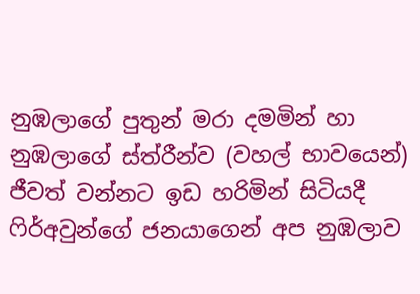නුඹලාගේ පුතුන් මරා දමමින් හා නුඹලාගේ ස්ත්රීන්ව (වහල් භාවයෙන්) ජීවත් වන්නට ඉඩ හරිමින් සිටියදී ෆිර්අවුන්ගේ ජනයාගෙන් අප නුඹලාව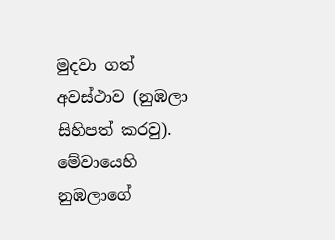මුදවා ගත් අවස්ථාව (නුඹලා සිහිපත් කරවු). මේවායෙහි නුඹලාගේ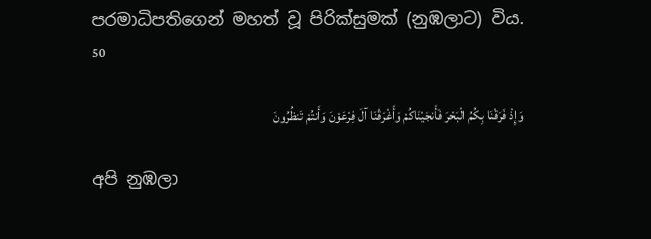පරමාධිපතිගෙන් මහත් වූ පිරික්සුමක් (නුඹලාට) විය.
50

وَإِذْ فَرَقْنَا بِكُمُ الْبَحْرَ فَأَنجَيْنَاكُمْ وَأَغْرَقْنَا آلَ فِرْعَوْنَ وَأَنتُمْ تَنظُرُونَ

අපි නුඹලා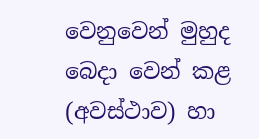වෙනුවෙන් මුහුද බෙදා වෙන් කළ (අවස්ථාව) හා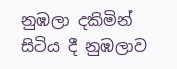නුඹලා දකිමින් සිටිය දී නුඹලාව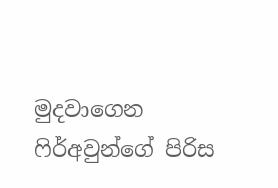මුදවාගෙන ෆිර්අවුන්ගේ පිරිස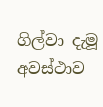ගිල්වා දැමූ අවස්ථාව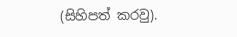(සිහිපත් කරවු).